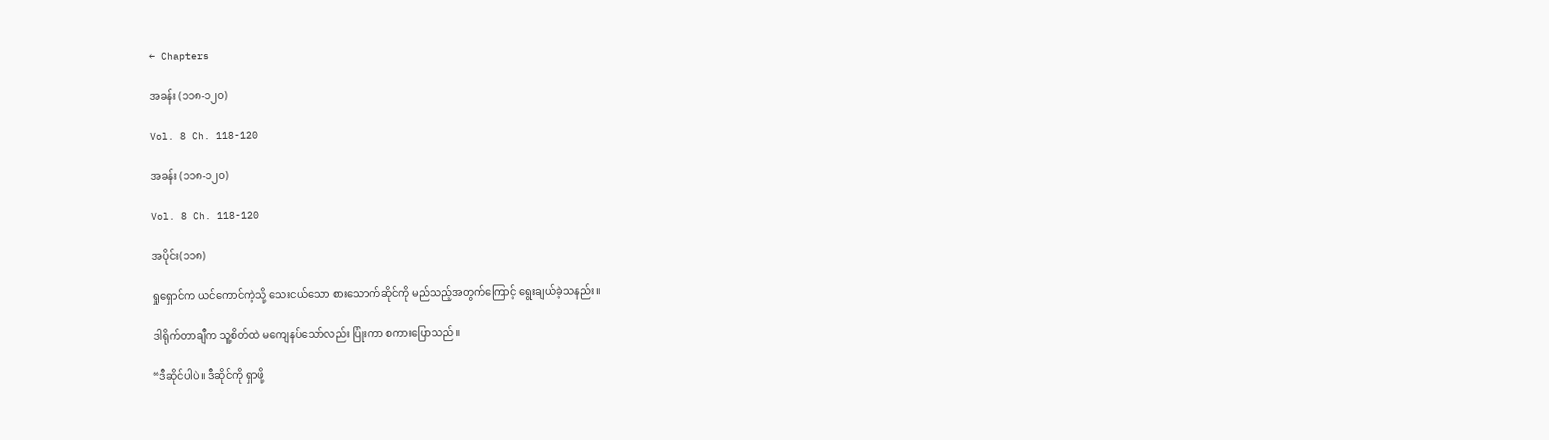← Chapters

အခန်း (၁၁၈-၁၂၀)

Vol. 8 Ch. 118-120

အခန်း (၁၁၈-၁၂၀)

Vol. 8 Ch. 118-120

အပိုင်း(၁၁၈)

ရှုရှောင်က ယင်ကောင်ကဲ့သို့ သေးငယ်သော စားသောက်ဆိုင်ကို မည်သည့်အတွက်ကြောင့် ရွေးချယ်ခဲ့သနည်း။

ဒါရိုက်တာချီက သူ့စိတ်ထဲ မကျေနပ်သော်လည်း ပြုံးကာ စကားပြောသည်။

“ဒီဆိုင်ပါပဲ။ ဒီဆိုင်ကို ရှာဖို့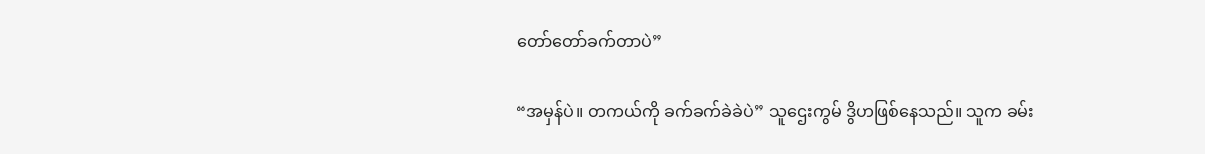တော်တော်ခက်တာပဲ”

“အမှန်ပဲ။ တကယ်ကို ခက်ခက်ခဲခဲပဲ” သူဌေးကွမ် ဒွိဟဖြစ်နေသည်။ သူက ခမ်း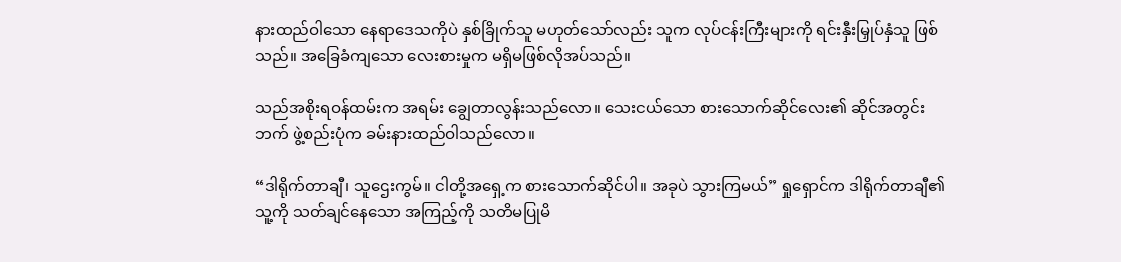နားထည်ဝါသော နေရာဒေသကိုပဲ နှစ်ခြိုက်သူ မဟုတ်သော်လည်း သူက လုပ်ငန်းကြီးများကို ရင်းနှီးမြှုပ်နှံသူ ဖြစ်သည်။ အခြေခံကျသော လေးစားမှုက မရှိမဖြစ်လိုအပ်သည်။

သည်အစိုးရဝန်ထမ်းက အရမ်း ချွေတာလွန်းသည်လော။ သေးငယ်သော စားသောက်ဆိုင်လေး၏ ဆိုင်အတွင်းဘက် ဖွဲ့စည်းပုံက ခမ်းနားထည်ဝါသည်လော။

“ဒါရိုက်တာချီ၊ သူဌေးကွမ်။ ငါတို့အရှေ့က စားသောက်ဆိုင်ပါ။ အခုပဲ သွားကြမယ်” ရှုရှောင်က ဒါရိုက်တာချီ၏ သူ့ကို သတ်ချင်နေသော အကြည့်ကို သတိမပြုမိ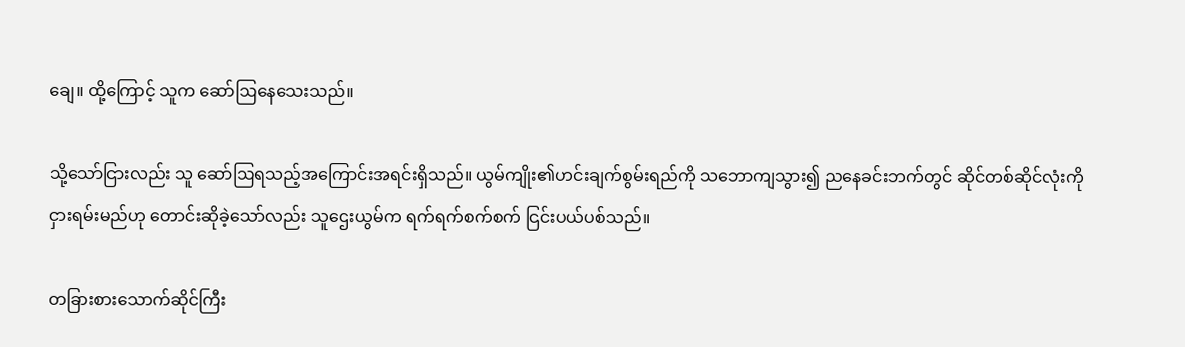ချေ။ ထို့ကြောင့် သူက ဆော်ဩနေသေးသည်။

သို့သော်ငြားလည်း သူ ဆော်ဩရသည့်အကြောင်းအရင်းရှိသည်။ ယွမ်ကျိုး၏ဟင်းချက်စွမ်းရည်ကို သဘောကျသွား၍ ညနေခင်းဘက်တွင် ဆိုင်တစ်ဆိုင်လုံးကို ငှားရမ်းမည်ဟု တောင်းဆိုခဲ့သော်လည်း သူဌေးယွမ်က ရက်ရက်စက်စက် ငြင်းပယ်ပစ်သည်။

တခြားစားသောက်ဆိုင်ကြီး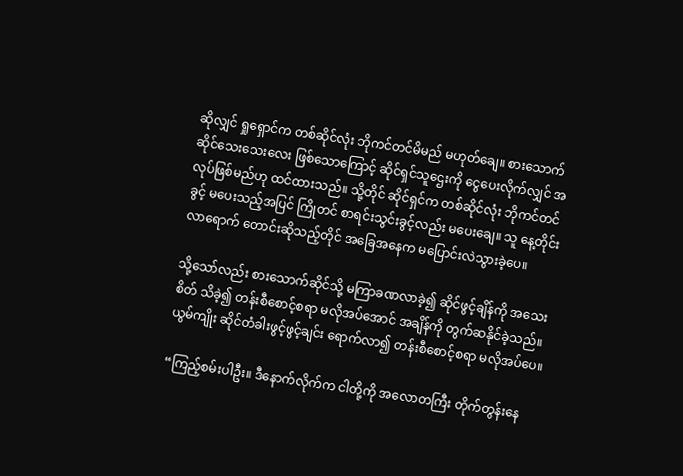ဆိုလျှင် ရှုရှောင်က တစ်ဆိုင်လုံး ဘိုကင်တင်မိမည် မဟုတ်ချေ။ စားသောက်ဆိုင်သေးသေးလေး ဖြစ်သောကြောင့် ဆိုင်ရှင်သူဌေးကို ငွေပေးလိုက်လျှင် အလုပ်ဖြစ်မည်ဟု ထင်ထားသည်။ သို့တိုင် ဆိုင်ရှင်က တစ်ဆိုင်လုံး ဘိုကင်တင်ခွင့် မပေးသည့်အပြင် ကြိုတင် စာရင်းသွင်းခွင့်လည်း မပေးချေ။ သူ နေ့တိုင်း လာရောက် တောင်းဆိုသည့်တိုင် အခြေအနေက မပြောင်းလဲသွားခဲ့ပေ။

သို့သော်လည်း စားသောက်ဆိုင်သို့ မကြာခဏလာခဲ့၍ ဆိုင်ဖွင့်ချိန်ကို အသေးစိတ် သိခဲ့၍ တန်းစီစောင့်စရာ မလိုအပ်အောင် အချိန်ကို တွက်ဆနိုင်ခဲ့သည်။ ယွမ်ကျိုး ဆိုင်တံခါးဖွင့်ဖွင့်ချင်း ရောက်လာ၍ တန်းစီစောင့်စရာ မလိုအပ်ပေ။

“ကြည့်စမ်းပါဦး။ ဒီနောက်လိုက်က ငါတို့ကို အလောတကြီး တိုက်တွန်းနေ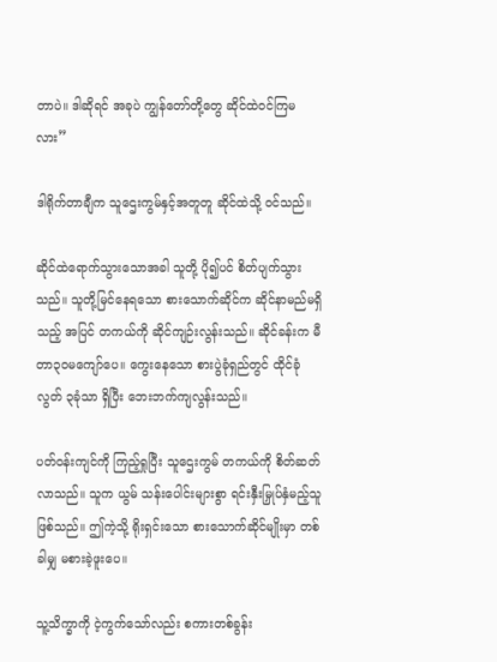တာပဲ။ ဒါဆိုရင် အခုပဲ ကျွန်တော်တို့တွေ ဆိုင်ထဲဝင်ကြမလား”

ဒါရိုက်တာချီက သူဌေးကွမ်နှင့်အတူတူ ဆိုင်ထဲသို့ ဝင်သည်။

ဆိုင်ထဲရောက်သွားသောအခါ သူတို့ ပို၍ပင် စိတ်ပျက်သွားသည်။ သူတို့မြင်နေရသော စားသောက်ဆိုင်က ဆိုင်နာမည်မရှိသည့် အပြင် တကယ်ကို ဆိုင်ကျဉ်းလွန်းသည်။ ဆိုင်ခန်းက မီတာ၃၀မကျော်ပေ။ ကွေးနေသော စားပွဲခုံရှည်တွင် ထိုင်ခုံလွတ် ၃ခုံသာ ရှိပြီး ဘေးဘက်ကျလွန်းသည်။

ပတ်ဝန်းကျင်ကို ကြည့်ရှုပြီး သူဌေးကွမ် တကယ်ကို စိတ်ဆတ်လာသည်။ သူက ယွမ် သန်းပေါင်းများစွာ ရင်းနှီးမြှုပ်နှံမည့်သူ ဖြစ်သည်။ ဤကဲ့သို့ ရိုးရှင်းသော စားသောက်ဆိုင်မျိုးမှာ တစ်ခါမျှ မစားခဲ့ဖူးပေ။

သူ့သိက္ခာကို ငဲ့ကွက်သော်လည်း စကားတစ်ခွန်း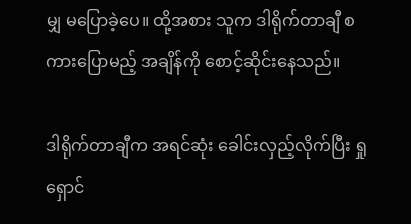မျှ မပြောခဲ့ပေ။ ထို့အစား သူက ဒါရိုက်တာချီ စကားပြောမည့် အချိန်ကို စောင့်ဆိုင်းနေသည်။

ဒါရိုက်တာချီက အရင်ဆုံး ခေါင်းလှည့်လိုက်ပြီး ရှုရှောင်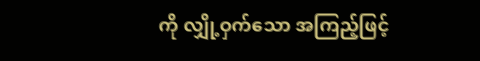ကို လျှို့ဝှက်သော အကြည့်ဖြင့်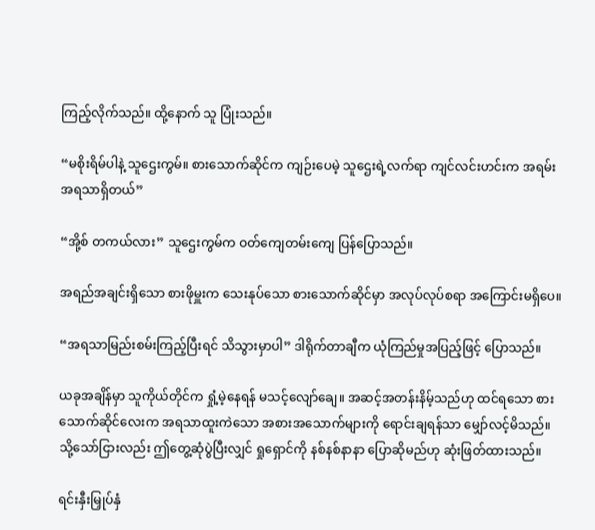ကြည့်လိုက်သည်။ ထို့နောက် သူ ပြုံးသည်။

“မစိုးရိမ်ပါနဲ့ သူဌေးကွမ်။ စားသောက်ဆိုင်က ကျဉ်းပေမဲ့ သူဌေးရဲ့လက်ရာ ကျင်လင်းဟင်းက အရမ်းအရသာရှိတယ်”

“အို့စ် တကယ်လား” သူဌေးကွမ်က ဝတ်ကျေတမ်းကျေ ပြန်ပြောသည်။

အရည်အချင်းရှိသော စားဖိုမှူးက သေးနုပ်သော စားသောက်ဆိုင်မှာ အလုပ်လုပ်စရာ အကြောင်းမရှိပေ။

“အရသာမြည်းစမ်းကြည့်ပြီးရင် သိသွားမှာပါ” ဒါရိုက်တာချီက ယုံကြည်မှုအပြည့်ဖြင့် ပြောသည်။

ယခုအချိန်မှာ သူကိုယ်တိုင်က ရှုံ့မဲ့နေရန် မသင့်လျော်ချေ။ အဆင့်အတန်းနိမ့်သည်ဟု ထင်ရသော စားသောက်ဆိုင်လေးက အရသာထူးကဲသော အစားအသောက်များကို ရောင်းချရန်သာ မျှော်လင့်မိသည်။ သို့သော်ငြားလည်း ဤတွေ့ဆုံပွဲပြီးလျှင် ရှုရှောင်ကို နစ်နစ်နာနာ ပြောဆိုမည်ဟု ဆုံးဖြတ်ထားသည်။

ရင်းနှီးမြှုပ်နှံ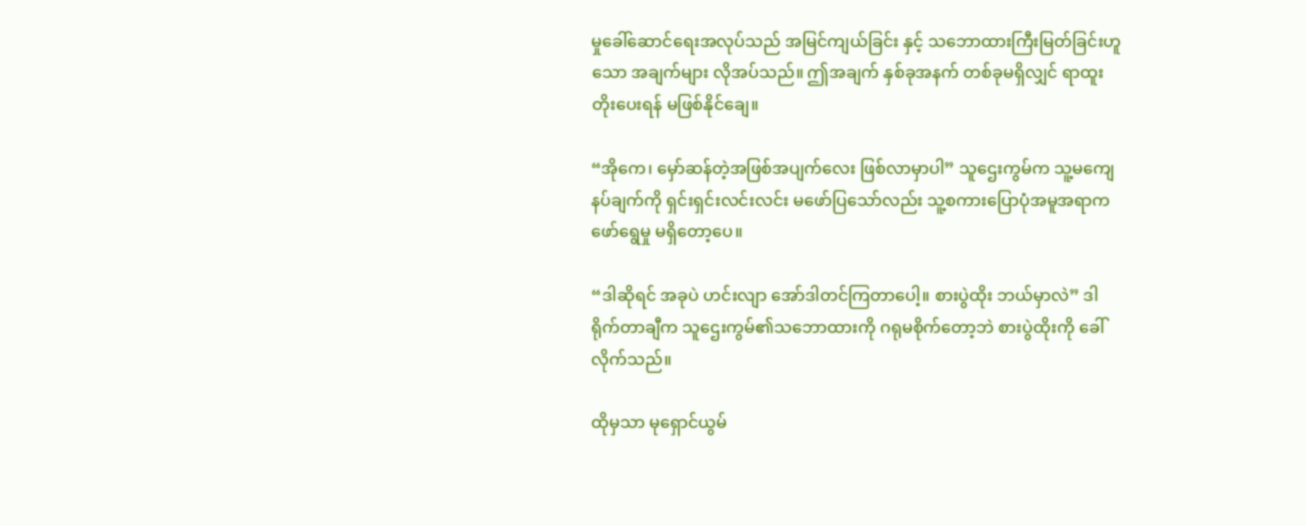မှုခေါ်ဆောင်ရေးအလုပ်သည် အမြင်ကျယ်ခြင်း နှင့် သဘောထားကြီးမြတ်ခြင်းဟူသော အချက်များ လိုအပ်သည်။ ဤအချက် နှစ်ခုအနက် တစ်ခုမရှိလျှင် ရာထူးတိုးပေးရန် မဖြစ်နိုင်ချေ။

“အိုကေ၊ မှော်ဆန်တဲ့အဖြစ်အပျက်လေး ဖြစ်လာမှာပါ” သူဌေးကွမ်က သူ့မကျေနပ်ချက်ကို ရှင်းရှင်းလင်းလင်း မဖော်ပြသော်လည်း သူ့စကားပြောပုံအမူအရာက ဖော်ရွေမှု မရှိတော့ပေ။

“ဒါဆိုရင် အခုပဲ ဟင်းလျာ အော်ဒါတင်ကြတာပေါ့။ စားပွဲထိုး ဘယ်မှာလဲ” ဒါရိုက်တာချီက သူဌေးကွမ်၏သဘောထားကို ဂရုမစိုက်တော့ဘဲ စားပွဲထိုးကို ခေါ်လိုက်သည်။

ထိုမှသာ မုရှောင်ယွမ်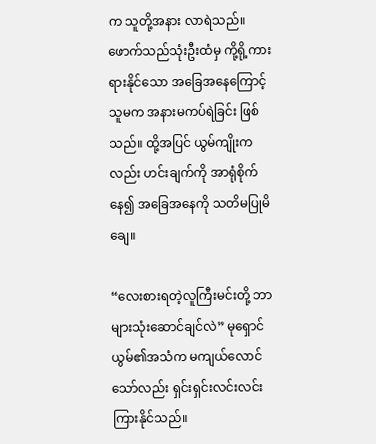က သူတို့အနား လာရဲသည်။ ဖောက်သည်သုံးဦးထံမှ ကို့ရို့ကားရားနိုင်သော အခြေအနေကြောင့် သူမက အနားမကပ်ရဲခြင်း ဖြစ်သည်။ ထို့အပြင် ယွမ်ကျိုးကလည်း ဟင်းချက်ကို အာရုံစိုက်နေ၍ အခြေအနေကို သတိမပြုမိချေ။

“လေးစားရတဲ့လူကြီးမင်းတို့ ဘာများသုံးဆောင်ချင်လဲ” မုရှောင်ယွမ်၏အသံက မကျယ်လောင်သော်လည်း ရှင်းရှင်းလင်းလင်း ကြားနိုင်သည်။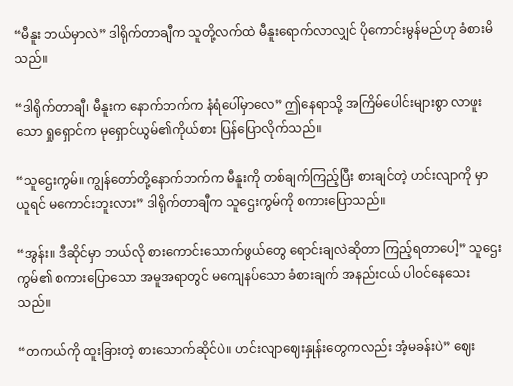“မီနူး ဘယ်မှာလဲ” ဒါရိုက်တာချီက သူတို့လက်ထဲ မီနူးရောက်လာလျှင် ပိုကောင်းမွန်မည်ဟု ခံစားမိသည်။

“ဒါရိုက်တာချီ၊ မီနူးက နောက်ဘက်က နံရံပေါ်မှာလေ” ဤနေရာသို့ အကြိမ်ပေါင်းများစွာ လာဖူးသော ရှုရှောင်က မုရှောင်ယွမ်၏ကိုယ်စား ပြန်ပြောလိုက်သည်။

“သူဌေးကွမ်။ ကျွန်တော်တို့နောက်ဘက်က မီနူးကို တစ်ချက်ကြည့်ပြီး စားချင်တဲ့ ဟင်းလျာကို မှာယူရင် မကောင်းဘူးလား” ဒါရိုက်တာချီက သူဌေးကွမ်ကို စကားပြောသည်။

“အွန်း။ ဒီဆိုင်မှာ ဘယ်လို စားကောင်းသောက်ဖွယ်တွေ ရောင်းချလဲဆိုတာ ကြည့်ရတာပေါ့” သူဌေးကွမ်၏ စကားပြောသော အမူအရာတွင် မကျေနပ်သော ခံစားချက် အနည်းငယ် ပါဝင်နေသေးသည်။

“တကယ်ကို ထူးခြားတဲ့ စားသောက်ဆိုင်ပဲ။ ဟင်းလျာဈေးနှုန်းတွေကလည်း အံ့မခန်းပဲ” ဈေး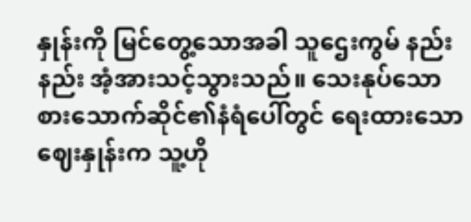နှုန်းကို မြင်တွေ့သောအခါ သူဌေးကွမ် နည်းနည်း အံ့အားသင့်သွားသည်။ သေးနုပ်သော စားသောက်ဆိုင်၏နံရံပေါ်တွင် ရေးထားသော ဈေးနှုန်းက သူ့ဟို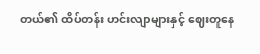တယ်၏ ထိပ်တန်း ဟင်းလျာများနှင့် ဈေးတူနေ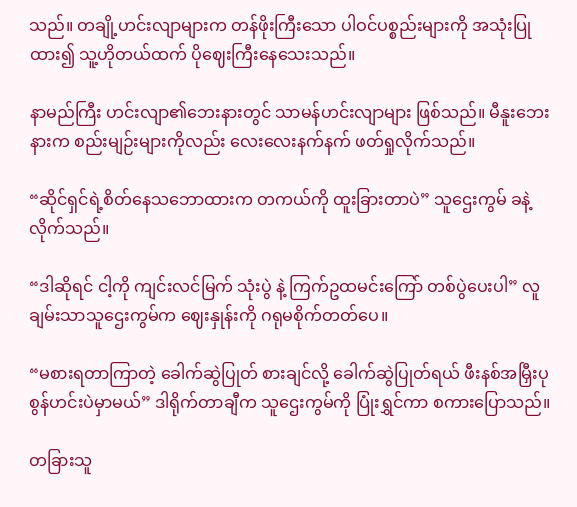သည်။ တချို့ဟင်းလျာများက တန်ဖိုးကြီးသော ပါဝင်ပစ္စည်းများကို အသုံးပြုထား၍ သူ့ဟိုတယ်ထက် ပိုဈေးကြီးနေသေးသည်။

နာမည်ကြီး ဟင်းလျာ၏ဘေးနားတွင် သာမန်ဟင်းလျာများ ဖြစ်သည်။ မီနူးဘေးနားက စည်းမျဉ်းများကိုလည်း လေးလေးနက်နက် ဖတ်ရှုလိုက်သည်။

“ဆိုင်ရှင်ရဲ့စိတ်နေသဘောထားက တကယ်ကို ထူးခြားတာပဲ” သူဌေးကွမ် ခနဲ့လိုက်သည်။

“ဒါဆိုရင် ငါ့ကို ကျင်းလင်မြက် သုံးပွဲ နဲ့ ကြက်ဥထမင်းကြော် တစ်ပွဲပေးပါ” လူချမ်းသာသူဌေးကွမ်က ဈေးနှုန်းကို ဂရုမစိုက်တတ်ပေ။

“မစားရတာကြာတဲ့ ခေါက်ဆွဲပြုတ် စားချင်လို့ ခေါက်ဆွဲပြုတ်ရယ် ဖီးနစ်အမြှီးပုစွန်ဟင်းပဲမှာမယ်” ဒါရိုက်တာချီက သူဌေးကွမ်ကို ပြုံးရွှင်ကာ စကားပြောသည်။

တခြားသူ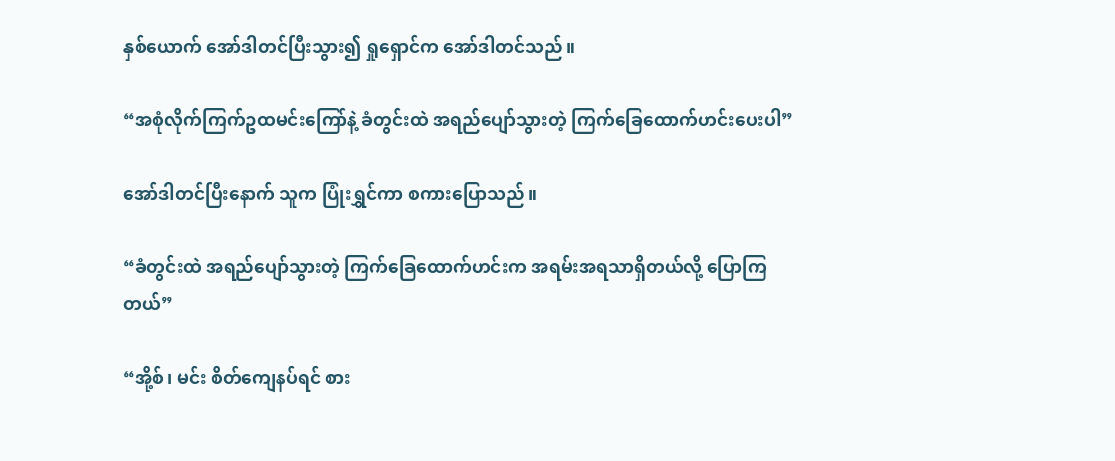နှစ်ယောက် အော်ဒါတင်ပြီးသွား၍ ရှုရှောင်က အော်ဒါတင်သည်။

“အစုံလိုက်ကြက်ဥထမင်းကြော်နဲ့ ခံတွင်းထဲ အရည်ပျော်သွားတဲ့ ကြက်ခြေထောက်ဟင်းပေးပါ”

အော်ဒါတင်ပြီးနောက် သူက ပြုံးရွှင်ကာ စကားပြောသည်။

“ခံတွင်းထဲ အရည်ပျော်သွားတဲ့ ကြက်ခြေထောက်ဟင်းက အရမ်းအရသာရှိတယ်လို့ ပြောကြတယ်”

“အို့စ်၊ မင်း စိတ်ကျေနပ်ရင် စား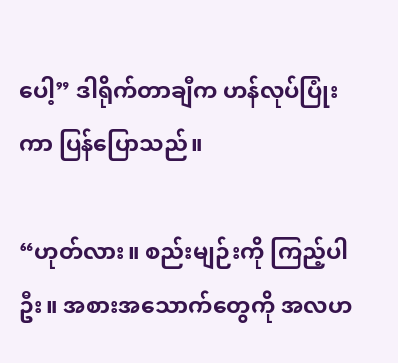ပေါ့” ဒါရိုက်တာချီက ဟန်လုပ်ပြုံးကာ ပြန်ပြောသည်။

“ဟုတ်လား။ စည်းမျဉ်းကို ကြည့်ပါဦး။ အစားအသောက်တွေကို အလဟ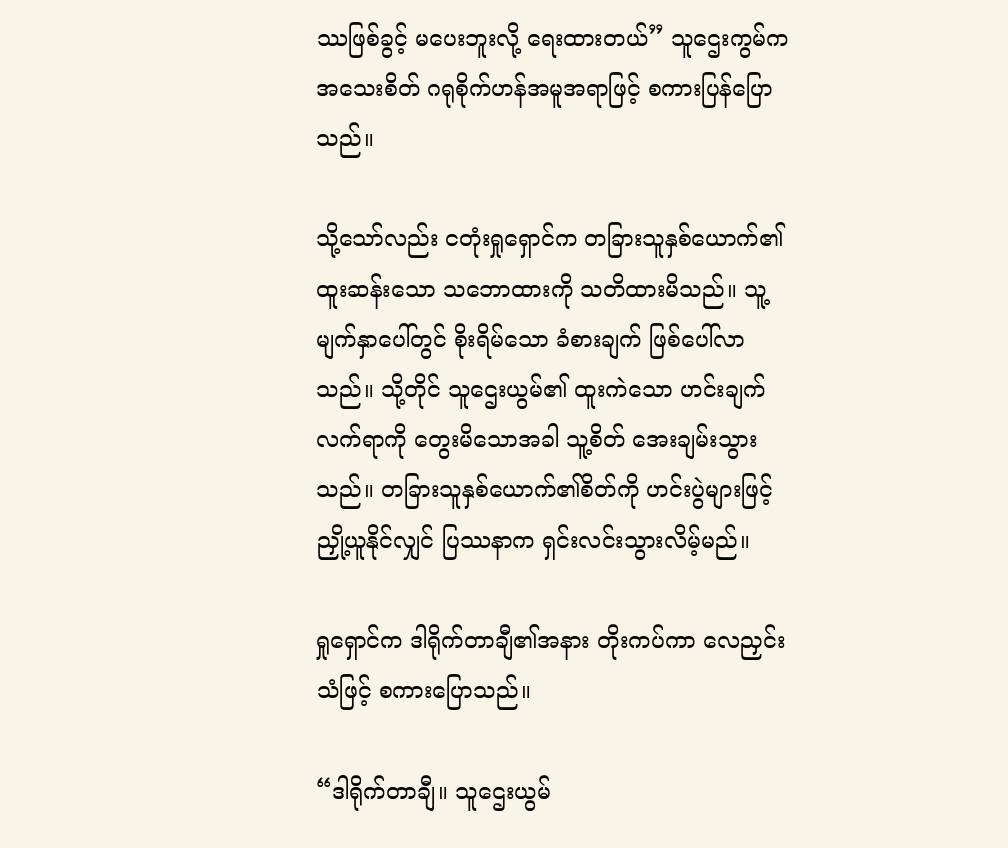ဿဖြစ်ခွင့် မပေးဘူးလို့ ရေးထားတယ်” သူဌေးကွမ်က အသေးစိတ် ဂရုစိုက်ဟန်အမူအရာဖြင့် စကားပြန်ပြောသည်။

သို့သော်လည်း ငတုံးရှုရှောင်က တခြားသူနှစ်ယောက်၏ ထူးဆန်းသော သဘောထားကို သတိထားမိသည်။ သူ့မျက်နှာပေါ်တွင် စိုးရိမ်သော ခံစားချက် ဖြစ်ပေါ်လာသည်။ သို့တိုင် သူဌေးယွမ်၏ ထူးကဲသော ဟင်းချက်လက်ရာကို တွေးမိသောအခါ သူ့စိတ် အေးချမ်းသွားသည်။ တခြားသူနှစ်ယောက်၏စိတ်ကို ဟင်းပွဲများဖြင့် ညှို့ယူနိုင်လျှင် ပြဿနာက ရှင်းလင်းသွားလိမ့်မည်။

ရှုရှောင်က ဒါရိုက်တာချီ၏အနား တိုးကပ်ကာ လေညှင်းသံဖြင့် စကားပြောသည်။

“ဒါရိုက်တာချီ။ သူဌေးယွမ်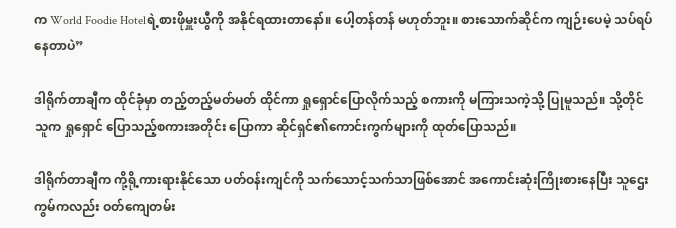က World Foodie Hotelရဲ့စားဖိုမှူးယွီကို အနိုင်ရထားတာနော်။ ပေါ့တန်တန် မဟုတ်ဘူး။ စားသောက်ဆိုင်က ကျဉ်းပေမဲ့ သပ်ရပ်နေတာပဲ”

ဒါရိုက်တာချီက ထိုင်ခုံမှာ တည့်တည့်မတ်မတ် ထိုင်ကာ ရှုရှောင်ပြောလိုက်သည့် စကားကို မကြားသကဲ့သို့ ပြုမူသည်။ သို့တိုင် သူက ရှုရှောင် ပြောသည့်စကားအတိုင်း ပြောကာ ဆိုင်ရှင်၏ကောင်းကွက်များကို ထုတ်ပြောသည်။

ဒါရိုက်တာချီက ကို့ရို့ကားရားနိုင်သော ပတ်ဝန်းကျင်ကို သက်သောင့်သက်သာဖြစ်အောင် အကောင်းဆုံးကြိုးစားနေပြီး သူဌေးကွမ်ကလည်း ဝတ်ကျေတမ်း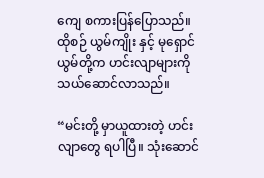ကျေ စကားပြန်ပြောသည်။ ထိုစဉ် ယွမ်ကျိုး နှင့် မုရှောင်ယွမ်တို့က ဟင်းလျာများကို သယ်ဆောင်လာသည်။

“မင်းတို့ မှာယူထားတဲ့ ဟင်းလျာတွေ ရပါပြီ။ သုံးဆောင်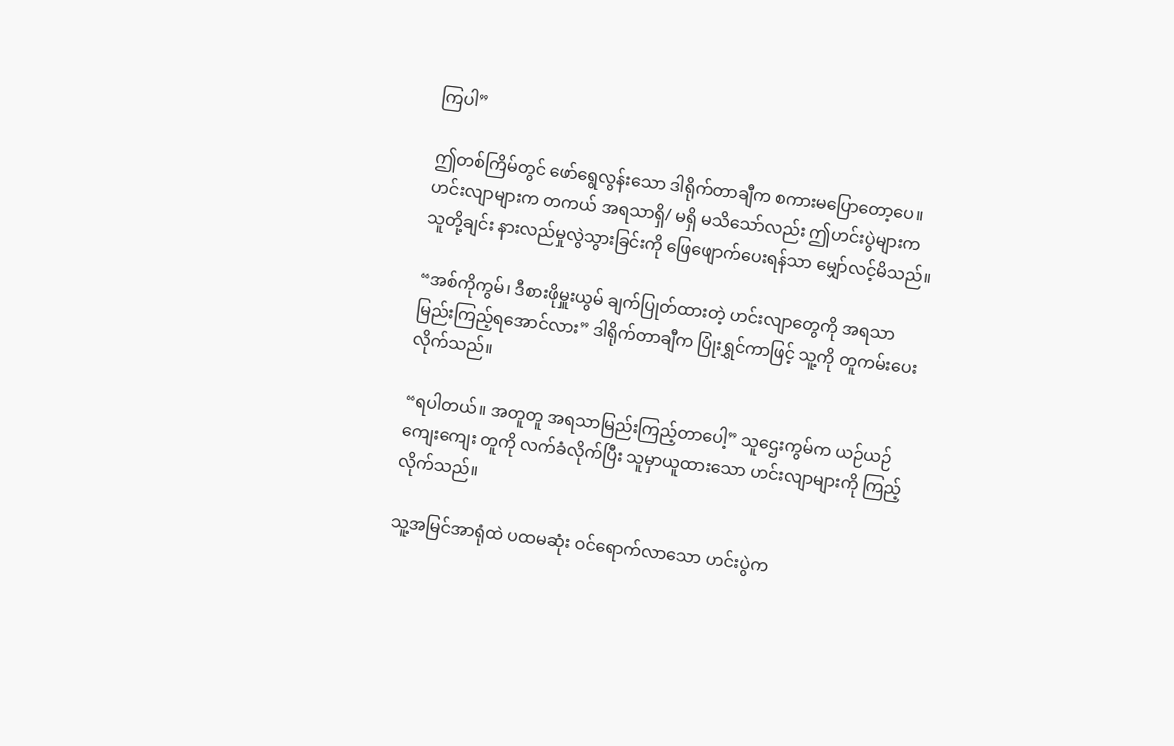ကြပါ”

ဤတစ်ကြိမ်တွင် ဖော်ရွေလွန်းသော ဒါရိုက်တာချီက စကားမပြောတော့ပေ။ ဟင်းလျာများက တကယ် အရသာရှိ/ မရှိ မသိသော်လည်း ဤဟင်းပွဲများက သူတို့ချင်း နားလည်မှုလွဲသွားခြင်းကို ဖြေဖျောက်ပေးရန်သာ မျှော်လင့်မိသည်။

“အစ်ကိုကွမ်၊ ဒီစားဖိုမှူးယွမ် ချက်ပြုတ်ထားတဲ့ ဟင်းလျာတွေကို အရသာမြည်းကြည့်ရအောင်လား” ဒါရိုက်တာချီက ပြုံးရွှင်ကာဖြင့် သူ့ကို တူကမ်းပေးလိုက်သည်။

“ရပါတယ်။ အတူတူ အရသာမြည်းကြည့်တာပေါ့” သူဌေးကွမ်က ယဉ်ယဉ်ကျေးကျေး တူကို လက်ခံလိုက်ပြီး သူမှာယူထားသော ဟင်းလျာများကို ကြည့်လိုက်သည်။

သူ့အမြင်အာရုံထဲ ပထမဆုံး ဝင်ရောက်လာသော ဟင်းပွဲက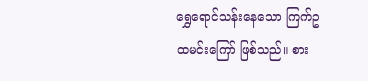ရွှေရောင်သန်းနေသော ကြက်ဥထမင်းကြော် ဖြစ်သည်။ စား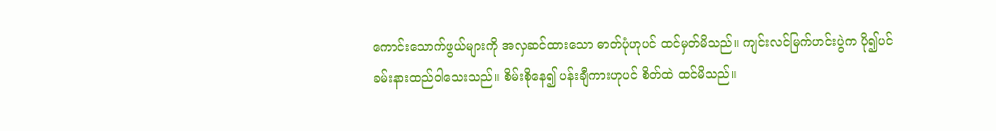ကောင်းသောက်ဖွယ်များကို အလှဆင်ထားသော ဓာတ်ပုံဟုပင် ထင်မှတ်မိသည်။ ကျင်းလင်မြက်ဟင်းပွဲက ပို၍ပင် ခမ်းနားထည်ဝါသေးသည်။ စိမ်းစိုနေ၍ ပန်းချီကားဟုပင် စိတ်ထဲ ထင်မိသည်။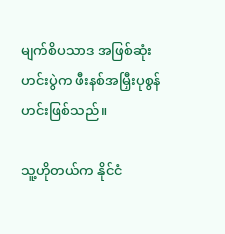မျက်စိပသာဒ အဖြစ်ဆုံး ဟင်းပွဲက ဖီးနစ်အမြှီးပုစွန်ဟင်းဖြစ်သည်။

သူ့ဟိုတယ်က နိုင်ငံ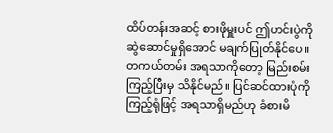ထိပ်တန်းအဆင့် စားဖိုမှူးပင် ဤဟင်းပွဲကို ဆွဲဆောင်မှုရှိအောင် မချက်ပြုတ်နိုင်ပေ။ တကယ်တမ်း အရသာကိုတော့ မြည်းစမ်းကြည့်ပြီးမှ သိနိုင်မည်။ ပြင်ဆင်ထားပုံကို ကြည့်ရုံဖြင့် အရသာရှိမည်ဟု ခံစားမိ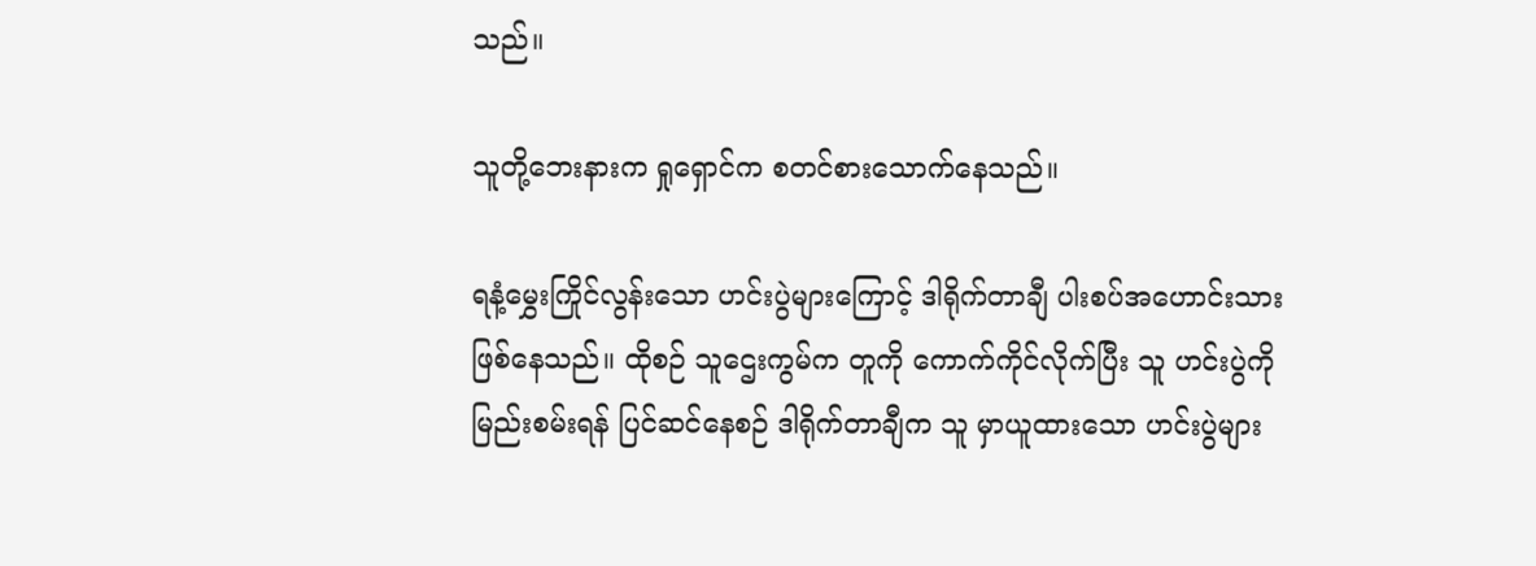သည်။

သူတို့ဘေးနားက ရှုရှောင်က စတင်စားသောက်နေသည်။

ရနံ့မွှေးကြိုင်လွန်းသော ဟင်းပွဲများကြောင့် ဒါရိုက်တာချီ ပါးစပ်အဟောင်းသား ဖြစ်နေသည်။ ထိုစဉ် သူဌေးကွမ်က တူကို ကောက်ကိုင်လိုက်ပြီး သူ ဟင်းပွဲကို မြည်းစမ်းရန် ပြင်ဆင်နေစဉ် ဒါရိုက်တာချီက သူ မှာယူထားသော ဟင်းပွဲများ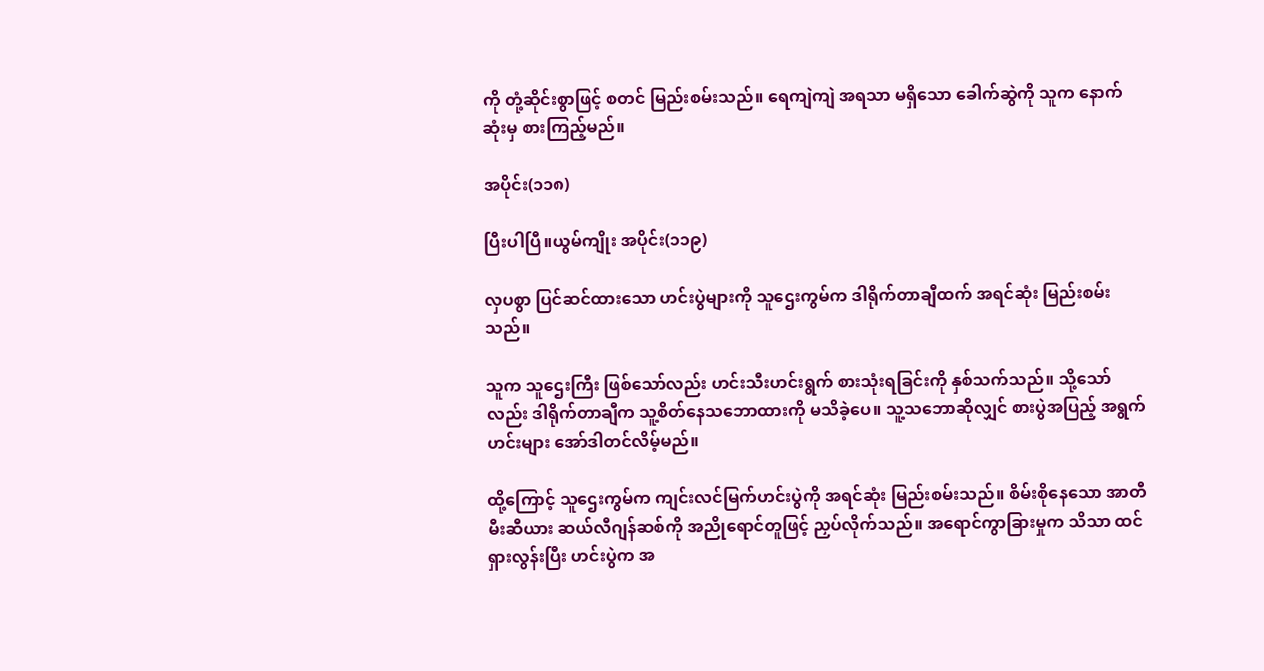ကို တုံ့ဆိုင်းစွာဖြင့် စတင် မြည်းစမ်းသည်။ ရေကျဲကျဲ အရသာ မရှိသော ခေါက်ဆွဲကို သူက နောက်ဆုံးမှ စားကြည့်မည်။

အပိုင်း(၁၁၈)

ပြီးပါပြီ။ယွမ်ကျိုး အပိုင်း(၁၁၉)

လှပစွာ ပြင်ဆင်ထားသော ဟင်းပွဲများကို သူဌေးကွမ်က ဒါရိုက်တာချီထက် အရင်ဆုံး မြည်းစမ်းသည်။

သူက သူဌေးကြီး ဖြစ်သော်လည်း ဟင်းသီးဟင်းရွက် စားသုံးရခြင်းကို နှစ်သက်သည်။ သို့သော်လည်း ဒါရိုက်တာချီက သူ့စိတ်‌နေသဘောထားကို မသိခဲ့ပေ။ သူ့သဘောဆိုလျှင် စားပွဲအပြည့် အရွက်ဟင်းများ အော်ဒါတင်လိမ့်မည်။

ထို့ကြောင့် သူဌေးကွမ်က ကျင်းလင်မြက်ဟင်းပွဲကို အရင်ဆုံး မြည်းစမ်းသည်။ စိမ်းစိုနေသော အာတီမီးဆီယား ဆယ်လီဂျန်ဆစ်ကို အညိုရောင်တူဖြင့် ညှပ်လိုက်သည်။ အရောင်ကွာခြားမှုက သိသာ ထင်ရှားလွန်းပြီး ဟင်းပွဲက အ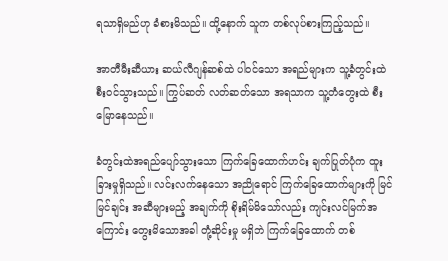ရသာရှိမည်ဟု ခံစားမိသည်။ ထို့နောက် သူက တစ်လုပ်စားကြည့်သည်။

အာတီမီးဆီယား ဆယ်လီဂျန်ဆစ်ထဲ ပါဝင်သော အရည်များက သူ့ခံတွင်းထဲ စီးဝင်သွားသည်။ ကြွပ်ဆတ် လတ်ဆတ်သော အရသာက သူ့တံတွေးထဲ စီးမြောနေသည်။

ခံတွင်းထဲအရည်ပျော်သွားသော ကြက်ခြေထောက်ဟင်း ချက်ပြုတ်ပုံက ထူးခြားမှုရှိသည်။ လင်းလက်နေသော အညိုရောင် ကြက်ခြေထောက်များကို မြင်မြင်ချင်း အဆီများမည့် အချက်ကို စိုးရိမ်မိသော်လည်း ကျင်းလင်မြက်အကြောင်း တွေးမိသောအခါ တုံ့‌ဆိုင်းမှု မရှိဘဲ ကြက်ခြေထောက် တစ်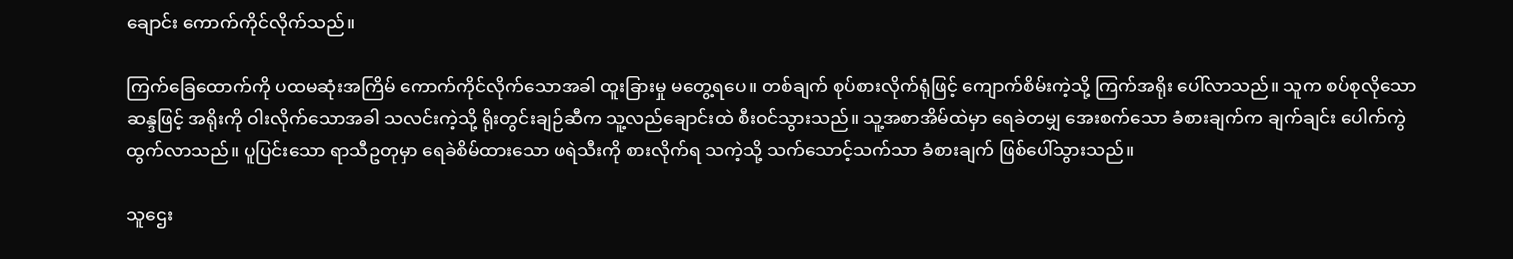ချောင်း ကောက်ကိုင်လိုက်သည်။

ကြက်ခြေထောက်ကို ပထမဆုံးအကြိမ် ကောက်ကိုင်လိုက်သောအခါ ထူးခြားမှု မတွေ့ရပေ။ တစ်ချက် စုပ်စားလိုက်ရုံဖြင့် ကျောက်စိမ်းကဲ့သို့ ကြက်အရိုး ပေါ်လာသည်။ သူက စပ်စုလိုသော ဆန္ဒဖြင့် အရိုးကို ဝါးလိုက်သောအခါ သလင်းကဲ့သို့ ရိုးတွင်းချဉ်ဆီက သူ့လည်ချောင်းထဲ စီးဝင်သွားသည်။ သူ့အစာအိမ်ထဲမှာ ရေခဲတမျှ အေးစက်သော ခံစားချက်က ချက်ချင်း ပေါက်ကွဲထွက်လာသည်။ ပူပြင်းသော ရာသီဥတုမှာ ရေခဲစိမ်ထားသော ဖရဲသီးကို စားလိုက်ရ သကဲ့သို့ သက်သောင့်သက်သာ ခံစားချက် ဖြစ်ပေါ်သွားသည်။

သူဌေး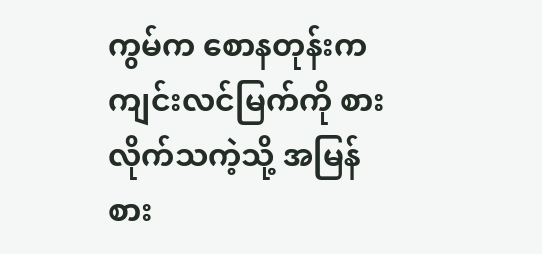ကွမ်က စောနတုန်းက ကျင်းလင်မြက်ကို စားလိုက်သကဲ့သို့ အမြန်စား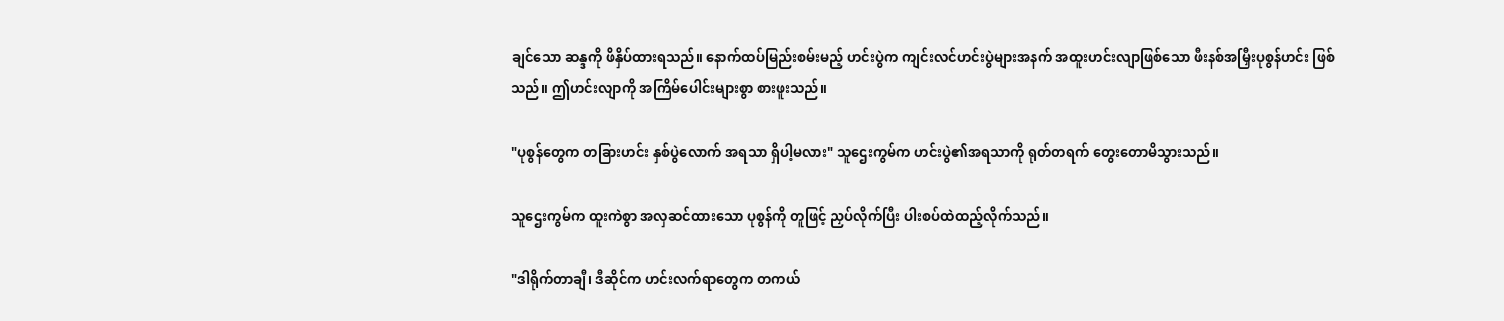ချင်သော ဆန္ဒကို ဖိနှိပ်ထားရသည်။ နောက်ထပ်မြည်းစမ်းမည့် ဟင်းပွဲက ကျင်းလင်ဟင်းပွဲများအနက် အထူးဟင်းလျာဖြစ်သော ဖီးနစ်အမြှီးပုစွန်ဟင်း ဖြစ်သည်။ ဤဟင်းလျာကို အကြိမ်ပေါင်းများစွာ စားဖူးသည်။

"ပုစွန်တွေက တခြားဟင်း နှစ်ပွဲလောက် အရသာ ရှိပါ့မလား" သူဌေးကွမ်က ဟင်းပွဲ၏အရသာကို ရုတ်တရက် တွေးတောမိသွားသည်။

သူဌေးကွမ်က ထူးကဲစွာ အလှဆင်ထားသော ပုစွန်ကို တူဖြင့် ညှပ်လိုက်ပြီး ပါးစပ်ထဲထည့်လိုက်သည်။

"ဒါရိုက်တာချီ၊ ဒီဆိုင်က ဟင်းလက်ရာတွေက တကယ်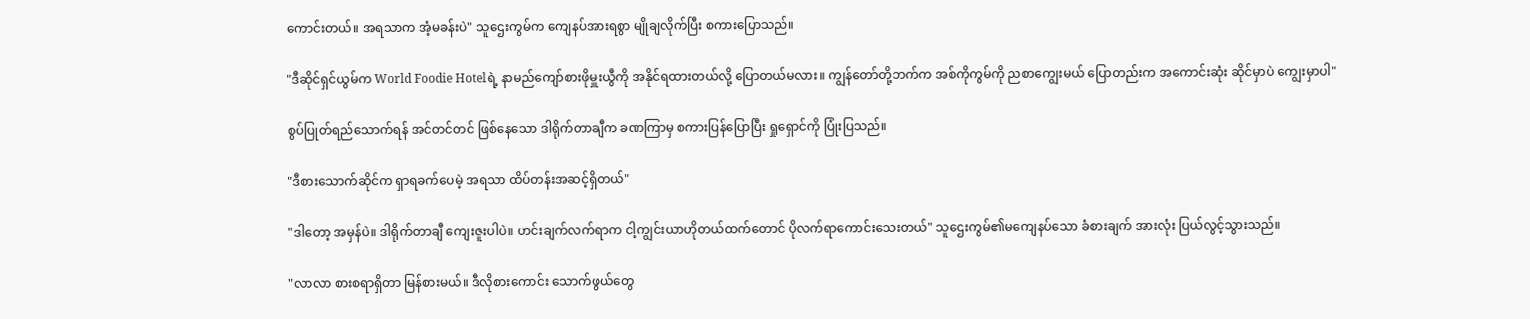ကောင်းတယ်။ အရသာက အံ့မခန်းပဲ" သူဌေးကွမ်က ကျေနပ်အားရစွာ မျိုချလိုက်ပြီး စကားပြောသည်။

"ဒီဆိုင်ရှင်ယွမ်က World Foodie Hotelရဲ့ နာမည်ကျော်စားဖိုမှူးယွီကို အနိုင်ရထားတယ်လို့ ပြောတယ်မလား။ ကျွန်တော်တို့ဘက်က အစ်ကိုကွမ်ကို ညစာကျွေးမယ် ပြောတည်းက အကောင်းဆုံး ဆိုင်မှာပဲ ကျွေးမှာပါ"

စွပ်ပြုတ်ရည်သောက်ရန် အင်တင်တင် ဖြစ်နေသော ဒါရိုက်တာချီက ခဏကြာမှ စကားပြန်ပြောပြီး ရှုရှောင်ကို ပြုံးပြသည်။

"ဒီစားသောက်ဆိုင်က ရှာရခက်ပေမဲ့ အရသာ ထိပ်တန်းအဆင့်ရှိတယ်"

"ဒါတော့ အမှန်ပဲ။ ဒါရိုက်တာချီ ကျေးဇူးပါပဲ။ ဟင်းချက်လက်ရာက ငါ့ကျွင်းယာဟိုတယ်ထက်တောင် ပိုလက်ရာကောင်းသေးတယ်" သူဌေးကွမ်၏မကျေနပ်သော ခံစားချက် အားလုံး ပြယ်လွင့်သွားသည်။

"လာလာ စားစရာရှိတာ မြန်စားမယ်။ ဒီလိုစားကောင်း သောက်ဖွယ်တွေ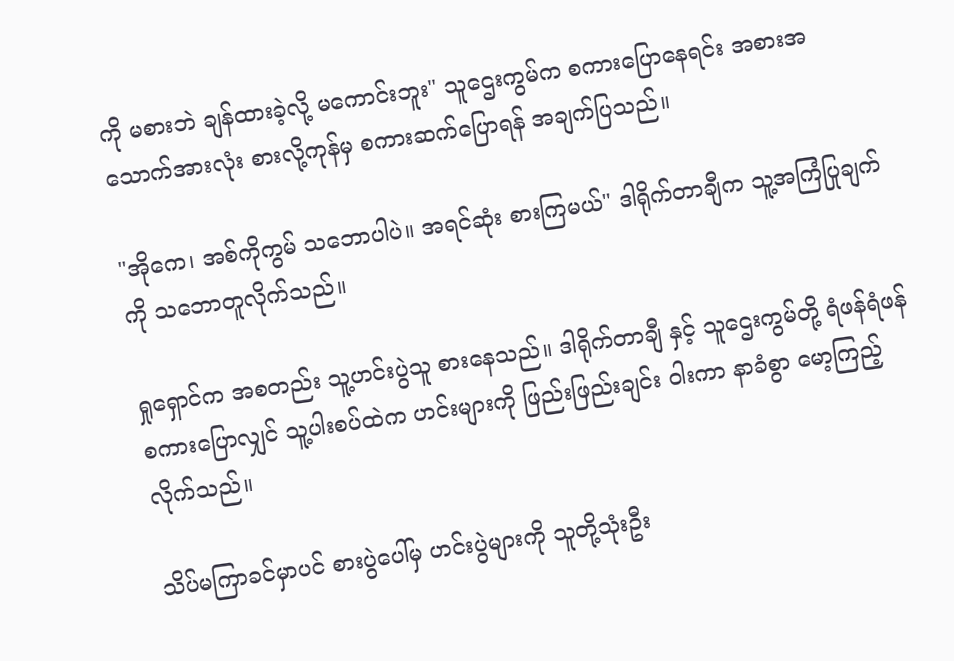ကို မစားဘဲ ချန်ထားခဲ့လို့ မကောင်းဘူး" သူဌေးကွမ်က စကားပြောနေရင်း အစားအသောက်အားလုံး စားလို့ကုန်မှ စကားဆက်ပြောရန် အချက်ပြသည်။

"အိုကေ၊ အစ်ကိုကွမ် သဘောပါပဲ။ အရင်ဆုံး စားကြမယ်" ဒါရိုက်တာချီက သူ့အကြံပြုချက်ကို သဘောတူလိုက်သည်။

ရှုရှောင်က အစတည်း သူ့ဟင်းပွဲသူ စားနေသည်။ ဒါရိုက်တာချီ နှင့် သူဌေးကွမ်တို့ ရံဖန်ရံဖန် စကားပြောလျှင် သူ့ပါးစပ်ထဲက ဟင်းများကို ဖြည်းဖြည်းချင်း ဝါးကာ နာခံစွာ မော့ကြည့်လိုက်သည်။

သိပ်မကြာခင်မှာပင် စားပွဲပေါ်မှ ဟင်းပွဲများကို သူတို့သုံးဦး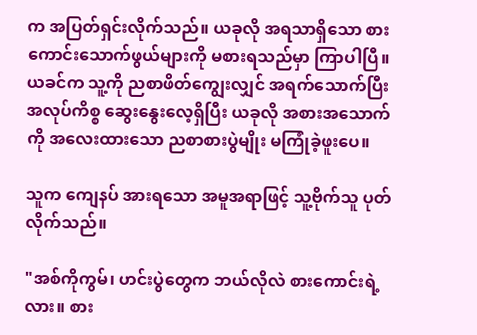က အပြတ်ရှင်းလိုက်သည်။ ယခုလို အရသာရှိသော စားကောင်းသောက်ဖွယ်များကို မစားရသည်မှာ ကြာပါပြီ။ ယခင်က သူ့ကို ညစာဖိတ်ကျွေးလျှင် အရက်သောက်ပြီး အလုပ်ကိစ္စ ဆွေးနွေးလေ့ရှိပြီး ယခုလို အစားအသောက်ကို အလေးထားသော ညစာစားပွဲမျိုး မကြုံခဲ့ဖူးပေ။

သူက ကျေနပ် အားရသော အမူအရာဖြင့် သူ့ဗိုက်သူ ပုတ်လိုက်သည်။

"အစ်ကိုကွမ်၊ ဟင်းပွဲတွေက ဘယ်လိုလဲ စားကောင်းရဲ့လား။ စား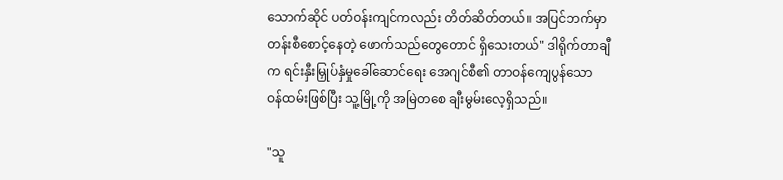သောက်ဆိုင် ပတ်ဝန်းကျင်ကလည်း တိတ်ဆိတ်တယ်။ အပြင်ဘက်မှာ တန်းစီစောင့်နေတဲ့ ဖောက်သည်တွေတောင် ရှိသေးတယ်" ဒါရိုက်တာချီက ရင်းနှီးမြှုပ်နှံမှုခေါ်ဆောင်ရေး အေဂျင်စီ၏ တာဝန်ကျေပွန်သော ဝန်ထမ်းဖြစ်ပြီး သူ့မြို့ကို အမြဲတစေ ချီးမွမ်းလေ့ရှိသည်။

"သူ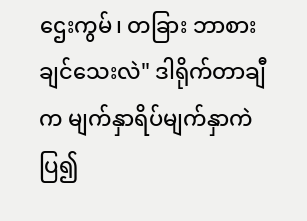ဌေးကွမ်၊ တခြား ဘာစားချင်သေးလဲ" ဒါရိုက်တာချီက မျက်နှာရိပ်မျက်နှာကဲပြ၍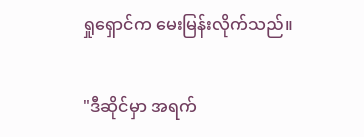ရှုရှောင်က မေးမြန်းလိုက်သည်။

"ဒီဆိုင်မှာ အရက်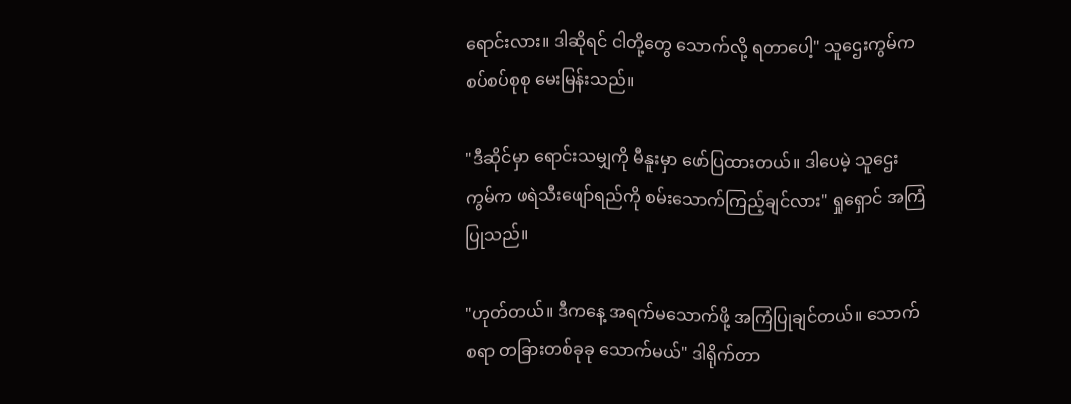ရောင်းလား။ ဒါဆိုရင် ငါတို့တွေ သောက်လို့ ရတာပေါ့" သူဌေးကွမ်က စပ်စပ်စုစု မေးမြန်းသည်။

"ဒီဆိုင်မှာ ရောင်းသမျှကို မီနူးမှာ ဖော်ပြထားတယ်။ ဒါပေမဲ့ သူဌေးကွမ်က ဖရဲသီးဖျော်ရည်ကို စမ်းသောက်ကြည့်ချင်လား" ရှုရှောင် အကြံပြုသည်။

"ဟုတ်တယ်။ ဒီကနေ့ အရက်မသောက်ဖို့ အကြံပြုချင်တယ်။ သောက်စရာ တခြားတစ်ခုခု သောက်မယ်" ဒါရိုက်တာ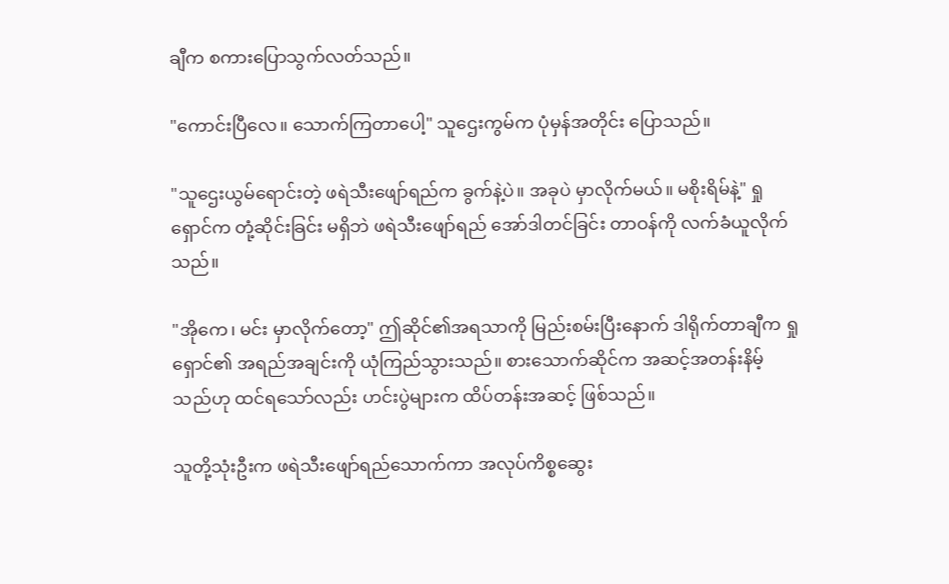ချီက စကားပြောသွက်လတ်သည်။

"ကောင်းပြီလေ။ သောက်ကြတာပေါ့" သူဌေးကွမ်က ပုံမှန်အတိုင်း ပြောသည်။

"သူဌေးယွမ်ရောင်းတဲ့ ဖရဲသီးဖျော်ရည်က ခွက်နဲ့ပဲ။ အခုပဲ မှာလိုက်မယ်။ မစိုးရိမ်နဲ့" ရှုရှောင်က တုံ့ဆိုင်းခြင်း မရှိဘဲ ဖရဲသီးဖျော်ရည် အော်ဒါတင်ခြင်း တာဝန်ကို လက်ခံယူလိုက်သည်။

"အိုကေ၊ မင်း မှာလိုက်တော့" ဤဆိုင်၏အရသာကို မြည်းစမ်းပြီးနောက် ဒါရိုက်တာချီက ရှုရှောင်၏ အရည်အချင်းကို ယုံကြည်သွားသည်။ စားသောက်ဆိုင်က အဆင့်အတန်းနိမ့်သည်ဟု ထင်ရသော်လည်း ဟင်းပွဲများက ထိပ်တန်းအဆင့် ဖြစ်သည်။

သူတို့သုံးဦးက ဖရဲသီးဖျော်ရည်သောက်ကာ အလုပ်ကိစ္စဆွေး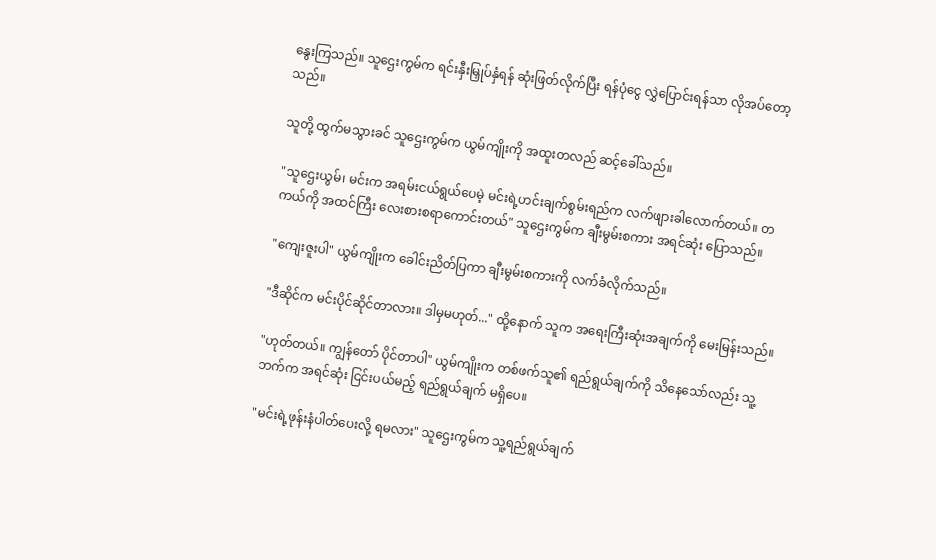နွေးကြသည်။ သူဌေးကွမ်က ရင်းနှီးမြှုပ်နှံရန် ဆုံးဖြတ်လိုက်ပြီး ရန်ပုံငွေ လွှဲပြောင်းရန်သာ လိုအပ်တော့သည်။

သူတို့ ထွက်မသွားခင် သူဌေးကွမ်က ယွမ်ကျိုးကို အထူးတလည် ဆင့်ခေါ်သည်။

"သူဌေးယွမ်၊ မင်းက အရမ်းငယ်ရွယ်ပေမဲ့ မင်းရဲ့ဟင်းချက်စွမ်းရည်က လက်ဖျားခါလောက်တယ်။ တကယ်ကို အထင်ကြီး လေးစားစရာကောင်းတယ်" သူဌေးကွမ်က ချီးမွမ်းစကား အရင်ဆုံး ပြောသည်။

"ကျေးဇူးပါ" ယွမ်ကျိုးက ခေါင်းညိတ်ပြကာ ချီးမွမ်းစကားကို လက်ခံလိုက်သည်။

"ဒီဆိုင်က မင်းပိုင်ဆိုင်တာလား။ ဒါမှမဟုတ်..." ထို့နောက် သူက အရေးကြီးဆုံးအချက်ကို မေးမြန်းသည်။

"ဟုတ်တယ်။ ကျွန်တော် ပိုင်တာပါ" ယွမ်ကျိုးက တစ်ဖက်သူ၏ ရည်ရွယ်ချက်ကို သိနေသော်လည်း သူ့ဘက်က အရင်ဆုံး ငြင်းပယ်မည့် ရည်ရွယ်ချက် မရှိပေ။

"မင်းရဲ့ဖုန်းနံပါတ်ပေးလို့ ရမလား" သူဌေးကွမ်က သူ့ရည်ရွယ်ချက်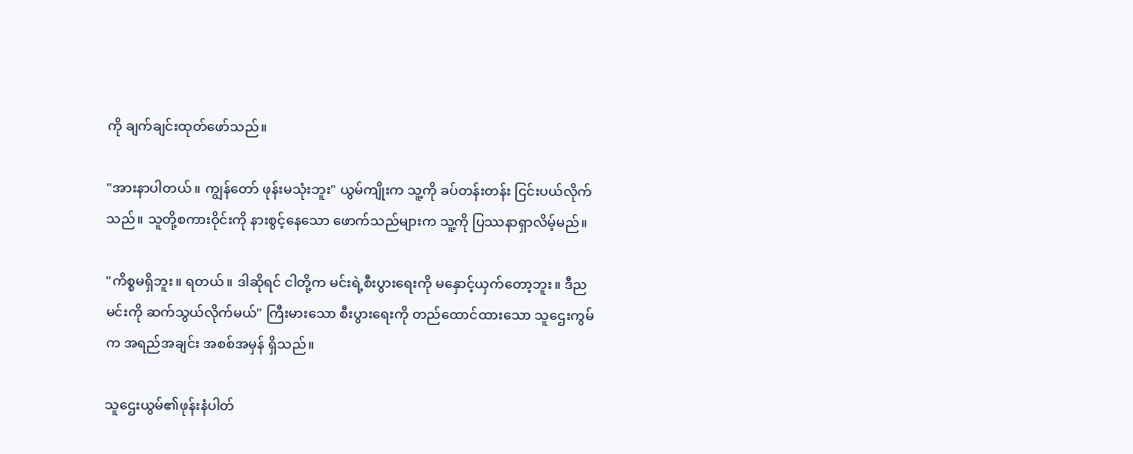ကို ချက်ချင်းထုတ်ဖော်သည်။

"အားနာပါတယ်။ ကျွန်တော် ဖုန်းမသုံးဘူး" ယွမ်ကျိုးက သူ့ကို ခပ်တန်းတန်း ငြင်းပယ်လိုက်သည်။ သူတို့စကားဝိုင်းကို နားစွင့်နေသော ဖောက်သည်များက သူ့ကို ပြဿနာရှာလိမ့်မည်။

"ကိစ္စမရှိဘူး။ ရတယ်။ ဒါဆိုရင် ငါတို့က မင်းရဲ့စီးပွားရေးကို မနှောင့်ယှက်တော့ဘူး။ ဒီည မင်းကို ဆက်သွယ်လိုက်မယ်" ကြီးမားသော စီးပွားရေးကို တည်ထောင်ထားသော သူဌေးကွမ်က အရည်အချင်း အစစ်အမှန် ရှိသည်။

သူဌေးယွမ်၏ဖုန်းနံပါတ်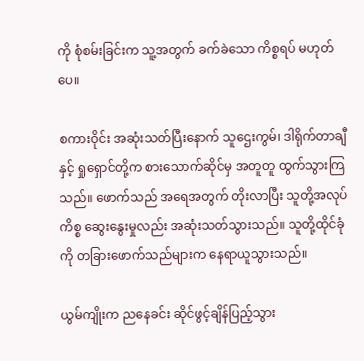ကို စုံစမ်းခြင်းက သူ့အတွက် ခက်ခဲသော ကိစ္စရပ် မဟုတ်ပေ။

စကားဝိုင်း အဆုံးသတ်ပြီးနောက် သူဌေးကွမ်၊ ဒါရိုက်တာချီ နှင့် ရှုရှောင်တို့က စားသောက်ဆိုင်မှ အတူတူ ထွက်သွားကြသည်။ ဖောက်သည် အရေအတွက် တိုးလာပြီး သူတို့အလုပ်ကိစ္စ ဆွေးနွေးမှုလည်း အဆုံးသတ်သွားသည်။ သူတို့ထိုင်ခုံကို တခြားဖောက်သည်များက နေရာယူသွားသည်။

ယွမ်ကျိုးက ညနေခင်း ဆိုင်ဖွင့်ချိန်ပြည့်သွား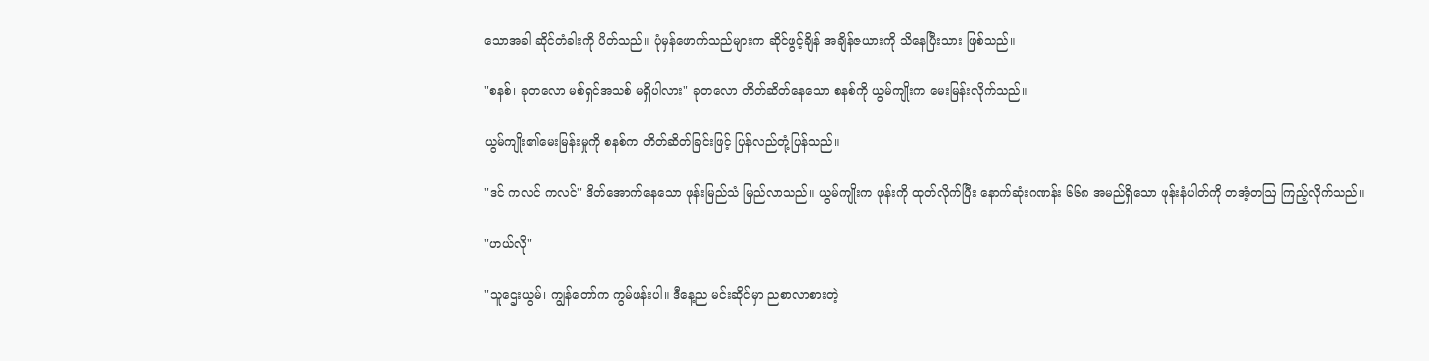သောအခါ ဆိုင်တံခါးကို ပိတ်သည်။ ပုံမှန်ဖောက်သည်များက ဆိုင်ဖွင့်ချိန် အချိန်ဇယားကို သိနေပြီးသား ဖြစ်သည်။

"စနစ်၊ ခုတလော မစ်ရှင်အသစ် မရှိပါလား" ခုတလော တိတ်ဆိတ်နေသော စနစ်ကို ယွမ်ကျိုးက မေးမြန်းလိုက်သည်။

ယွမ်ကျိုး၏မေးမြန်းမှုကို စနစ်က တိတ်ဆိတ်ခြင်းဖြင့် ပြန်လည်တုံ့ပြန်သည်။

"ဒင် ကလင် ကလင်" ဒိတ်အောက်နေသော ဖုန်းမြည်သံ မြည်လာသည်။ ယွမ်ကျိုးက ဖုန်းကို ထုတ်လိုက်ပြီး နောက်ဆုံးဂဏန်း ၆၆၈ အမည်ရှိသော ဖုန်းနံပါတ်ကို တအံ့တဩ ကြည့်လိုက်သည်။

"ဟယ်လို"

"သူဌေးယွမ်၊ ကျွန်တော်က ကွမ်ဖန်းပါ။ ဒီနေ့ည မင်းဆိုင်မှာ ညစာလာစားတဲ့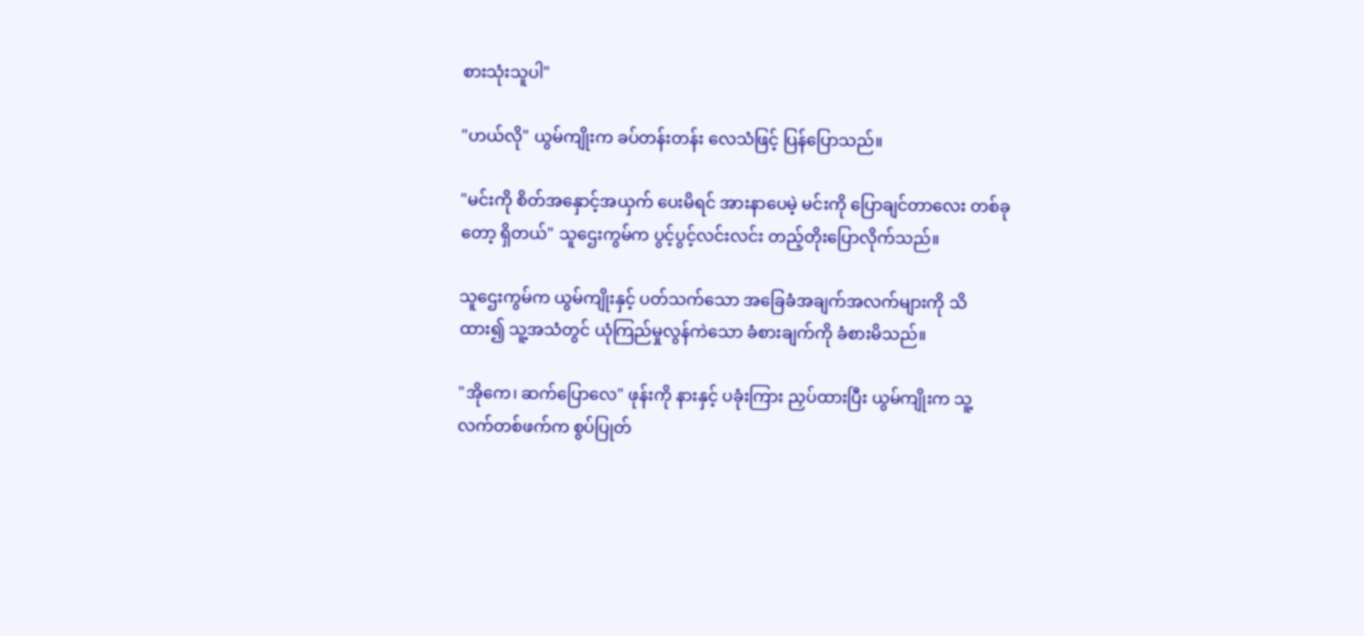စားသုံးသူပါ"

"ဟယ်လို" ယွမ်ကျိုးက ခပ်တန်းတန်း လေသံဖြင့် ပြန်ပြောသည်။

"မင်းကို စိတ်အနှောင့်အယှက် ပေးမိရင် အားနာပေမဲ့ မင်းကို ပြောချင်တာလေး တစ်ခုတော့ ရှိတယ်" သူဌေးကွမ်က ပွင့်ပွင့်လင်းလင်း တည့်တိုးပြောလိုက်သည်။

သူဌေးကွမ်က ယွမ်ကျိုးနှင့် ပတ်သက်သော အခြေခံအချက်အလက်များကို သိထား၍ သူ့အသံတွင် ယုံကြည်မှုလွန်ကဲသော ခံစားချက်ကို ခံစားမိသည်။

"အိုကေ၊ ဆက်ပြောလေ" ဖုန်းကို နားနှင့် ပခုံးကြား ညှပ်ထားပြီး ယွမ်ကျိုးက သူ့လက်တစ်ဖက်က စွပ်ပြုတ်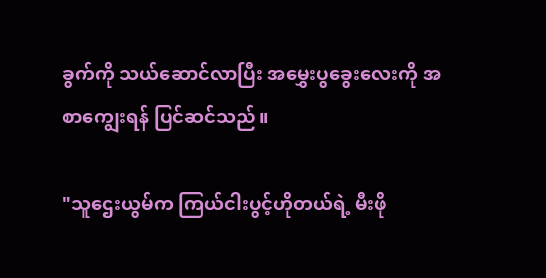ခွက်ကို သယ်ဆောင်လာပြီး အမွှေးပွခွေးလေးကို အစာကျွေးရန် ပြင်ဆင်သည်။

"သူဌေးယွမ်က ကြယ်ငါးပွင့်ဟိုတယ်ရဲ့ မီးဖို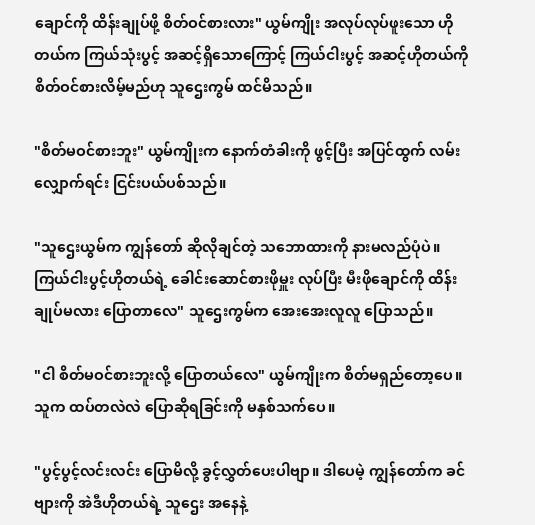ချောင်ကို ထိန်းချုပ်ဖို့ စိတ်ဝင်စားလား" ယွမ်ကျိုး အလုပ်လုပ်ဖူးသော ဟိုတယ်က ကြယ်သုံးပွင့် အဆင့်ရှိသောကြောင့် ကြယ်ငါးပွင့် အဆင့်ဟိုတယ်ကို စိတ်ဝင်စားလိမ့်မည်ဟု သူဌေးကွမ် ထင်မိသည်။

"စိတ်မဝင်စားဘူး" ယွမ်ကျိုးက နောက်တံခါးကို ဖွင့်ပြီး အပြင်ထွက် လမ်းလျှောက်ရင်း ငြင်းပယ်ပစ်သည်။

"သူဌေးယွမ်က ကျွန်တော် ဆိုလိုချင်တဲ့ သဘောထားကို နားမလည်ပုံပဲ။ ကြယ်ငါးပွင့်ဟိုတယ်ရဲ့ ခေါင်း‌ဆောင်စားဖိုမှူး လုပ်ပြီး မီးဖိုချောင်ကို ထိန်းချုပ်မလား ပြောတာလေ" သူဌေးကွမ်က အေးအေးလူလူ ပြောသည်။

"ငါ စိတ်မဝင်စားဘူးလို့ ပြောတယ်လေ" ယွမ်ကျိုးက စိတ်မရှည်တော့ပေ။ သူက ထပ်တလဲလဲ ပြောဆိုရခြင်းကို မနှစ်သက်ပေ။

"ပွင့်ပွင့်လင်းလင်း ပြောမိလို့ ခွင့်လွှတ်ပေးပါဗျာ။ ဒါပေမဲ့ ကျွန်တော်က ခင်ဗျားကို အဲဒီဟိုတယ်ရဲ့ သူဌေး အနေနဲ့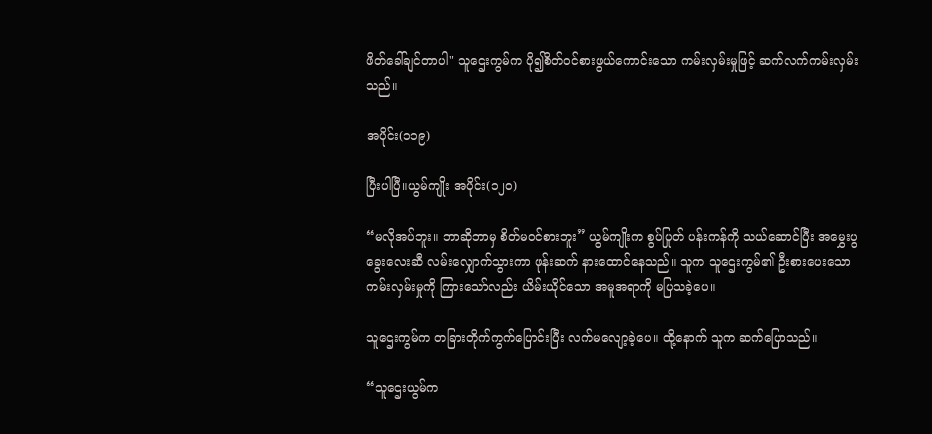ဖိတ်ခေါ်ချင်တာပါ" သူဌေးကွမ်က ပို၍စိတ်ဝင်စားဖွယ်ကောင်းသော ကမ်းလှမ်းမှုဖြင့် ဆက်လက်ကမ်းလှမ်းသည်။

အပိုင်း(၁၁၉)

ပြီးပါပြီ။ယွမ်ကျိုး အပိုင်း(၁၂၀)

“မလိုအပ်ဘူး။ ဘာဆိုဘာမှ စိတ်မဝင်စားဘူး” ယွမ်ကျိုးက စွပ်ပြုတ် ပန်းကန်ကို သယ်ဆောင်ပြီး အမွှေးပွခွေးလေးဆီ လမ်းလျှောက်သွားကာ ဖုန်းဆက် နားထောင်နေသည်။ သူက သူဌေးကွမ်၏ ဦးစားပေးသော ကမ်းလှမ်းမှုကို ကြားသော်လည်း ယိမ်းယိုင်သော အမူအရာကို မပြသခဲ့ပေ။

သူဌေးကွမ်က တခြားတိုက်ကွက်ပြောင်းပြီး လက်မလျော့ခဲ့ပေ။ ထို့နောက် သူက ဆက်ပြောသည်။

“သူဌေးယွမ်က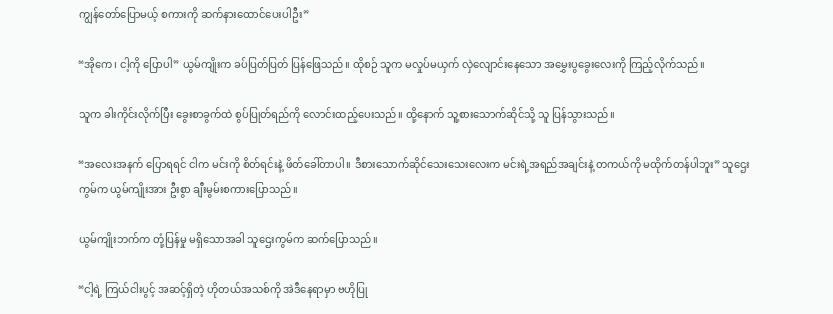ကျွန်တော်ပြောမယ့် စကားကို ဆက်နားထောင်ပေးပါဦး”

“အိုကေ၊ ငါ့ကို ပြောပါ” ယွမ်ကျိုးက ခပ်ပြတ်ပြတ် ပြန်ဖြေသည်။ ထိုစဉ် သူက မလှုပ်မယှက် လှဲလျောင်းနေသော အမွှေးပွခွေးလေးကို ကြည့်လိုက်သည်။

သူက ခါးကိုင်းလိုက်ပြီး ခွေးစာခွက်ထဲ စွပ်ပြုတ်ရည်ကို လောင်းထည့်ပေးသည်။ ထို့နောက် သူ့စားသောက်ဆိုင်သို့ သူ ပြန်သွားသည်။

“အလေးအနက် ပြောရရင် ငါက မင်းကို စိတ်ရင်းနဲ့ ဖိတ်ခေါ်တာပါ။ ဒီစားသောက်ဆိုင်သေးသေးလေးက မင်းရဲ့အရည်အချင်းနဲ့ တကယ်ကို မထိုက်တန်ပါဘူး” သူဌေးကွမ်က ယွမ်ကျိုးအား ဦးစွာ ချီးမွမ်းစကားပြောသည်။

ယွမ်ကျိုးဘက်က တုံ့ပြန်မှု မရှိသောအခါ သူဌေးကွမ်က ဆက်ပြောသည်။

“ငါ့ရဲ့ ကြယ်ငါးပွင့် အဆင့်ရှိတဲ့ ဟိုတယ်အသစ်ကို အဲဒီနေရာမှာ ဗဟိုပြု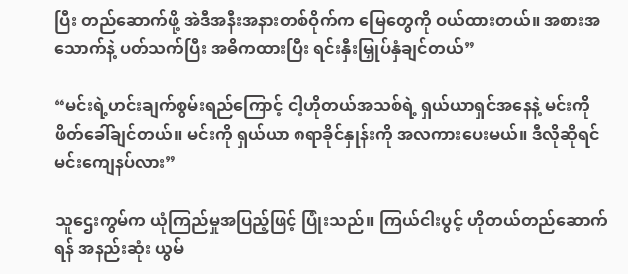ပြီး တည်ဆောက်ဖို့ အဲဒီအနီးအနားတစ်ဝိုက်က မြေတွေကို ဝယ်ထားတယ်။ အစားအသောက်နဲ့ ပတ်သက်ပြီး အဓိကထားပြီး ရင်းနှီးမြှုပ်နှံချင်တယ်”

“မင်းရဲ့ဟင်းချက်စွမ်းရည်ကြောင့် ငါ့ဟိုတယ်အသစ်ရဲ့ ရှယ်ယာရှင်အနေနဲ့ မင်းကို ဖိတ်ခေါ်ချင်တယ်။ မင်းကို ရှယ်ယာ ၈ရာခိုင်နှုန်းကို အလကားပေးမယ်။ ဒီလိုဆိုရင် မင်းကျေနပ်လား”

သူဌေးကွမ်က ယုံကြည်မှုအပြည့်ဖြင့် ပြုံးသည်။ ကြယ်ငါးပွင့် ဟိုတယ်တည်ဆောက်ရန် အနည်းဆုံး ယွမ်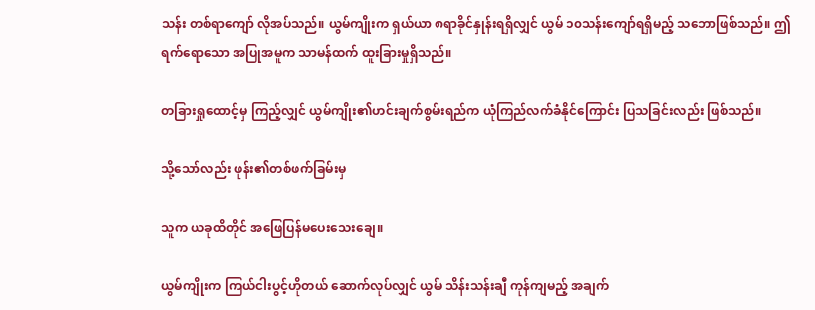သန်း တစ်ရာကျော် လိုအပ်သည်။ ယွမ်ကျိုးက ရှယ်ယာ ၈ရာခိုင်နှုန်းရရှိလျှင် ယွမ် ၁၀သန်းကျော်ရရှိမည့် သဘောဖြစ်သည်။ ဤရက်ရောသော အပြုအမူက သာမန်ထက် ထူးခြားမှုရှိသည်။

တခြားရှုထောင့်မှ ကြည့်လျှင် ယွမ်ကျိုး၏ဟင်းချက်စွမ်းရည်က ယုံကြည်လက်ခံနိုင်ကြောင်း ပြသခြင်းလည်း ဖြစ်သည်။

သို့သော်လည်း ဖုန်း၏တစ်ဖက်ခြမ်းမှ

သူက ယခုထိတိုင် အဖြေပြန်မပေးသေးချေ။

ယွမ်ကျိုးက ကြယ်ငါးပွင့်ဟိုတယ် ဆောက်လုပ်လျှင် ယွမ် သိန်းသန်းချီ ကုန်ကျမည့် အချက်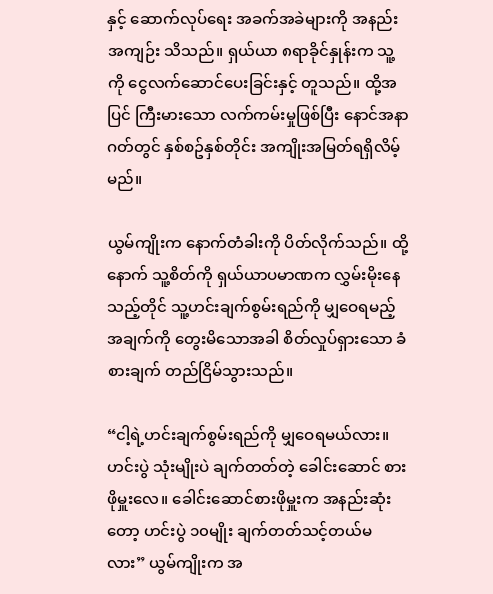နှင့် ဆောက်လုပ်ရေး အခက်အခဲများကို အနည်းအကျဉ်း သိသည်။ ရှယ်ယာ ၈ရာခိုင်နှုန်းက သူ့ကို ငွေလက်ဆောင်ပေးခြင်းနှင့် တူသည်။ ထို့အပြင် ကြီးမားသော လက်ကမ်းမှုဖြစ်ပြီး နောင်အနာဂတ်တွင် နှစ်စဥ်နှစ်တိုင်း အကျိုးအမြတ်ရရှိလိမ့်မည်။

ယွမ်ကျိုးက နောက်တံခါးကို ပိတ်လိုက်သည်။ ထို့နောက် သူ့စိတ်ကို ရှယ်ယာပမာဏက လွှမ်းမိုးနေသည့်တိုင် သူ့ဟင်းချက်စွမ်းရည်ကို မျှဝေရမည့် အချက်ကို တွေးမိသောအခါ စိတ်လှုပ်ရှားသော ခံစားချက် တည်ငြိမ်သွားသည်။

“ငါ့ရဲ့ဟင်းချက်စွမ်းရည်ကို မျှဝေရမယ်လား။ ဟင်းပွဲ သုံးမျိုးပဲ ချက်တတ်တဲ့ ခေါင်းဆောင် စားဖိုမှူးလေ။ ခေါင်းဆောင်စားဖိုမှူးက အနည်းဆုံးတော့ ဟင်းပွဲ ၁၀မျိုး ချက်တတ်သင့်တယ်မလား” ယွမ်ကျိုးက အ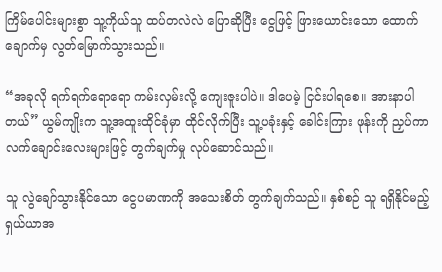ကြိမ်ပေါင်းများစွာ သူ့ကိုယ်သူ ထပ်တလဲလဲ ပြောဆိုပြီး ငွေဖြင့် ဖြားယောင်းသော ထောက်ချောက်မှ လွတ်မြောက်သွားသည်။

“အခုလို ရက်ရက်ရောရော ကမ်းလှမ်းလို့ ကျေးဇူးပါပဲ။ ဒါပေမဲ့ ငြင်းပါရစေ။ အားနာပါတယ်” ယွမ်ကျိုးက သူ့အထူးထိုင်ခုံမှာ ထိုင်လိုက်ပြီး သူ့ပခုံးနှင့် ခေါင်းကြား ဖုန်းကို ညှပ်ကာ လက်ချောင်းလေးများဖြင့် တွက်ချက်မှု လုပ်ဆောင်သည်။

သူ လွဲချော်သွားနိုင်သော ငွေပမာဏကို အသေးစိတ် တွက်ချက်သည်။ နှစ်စဉ် သူ ရရှိနိုင်မည့် ရှယ်ယာအ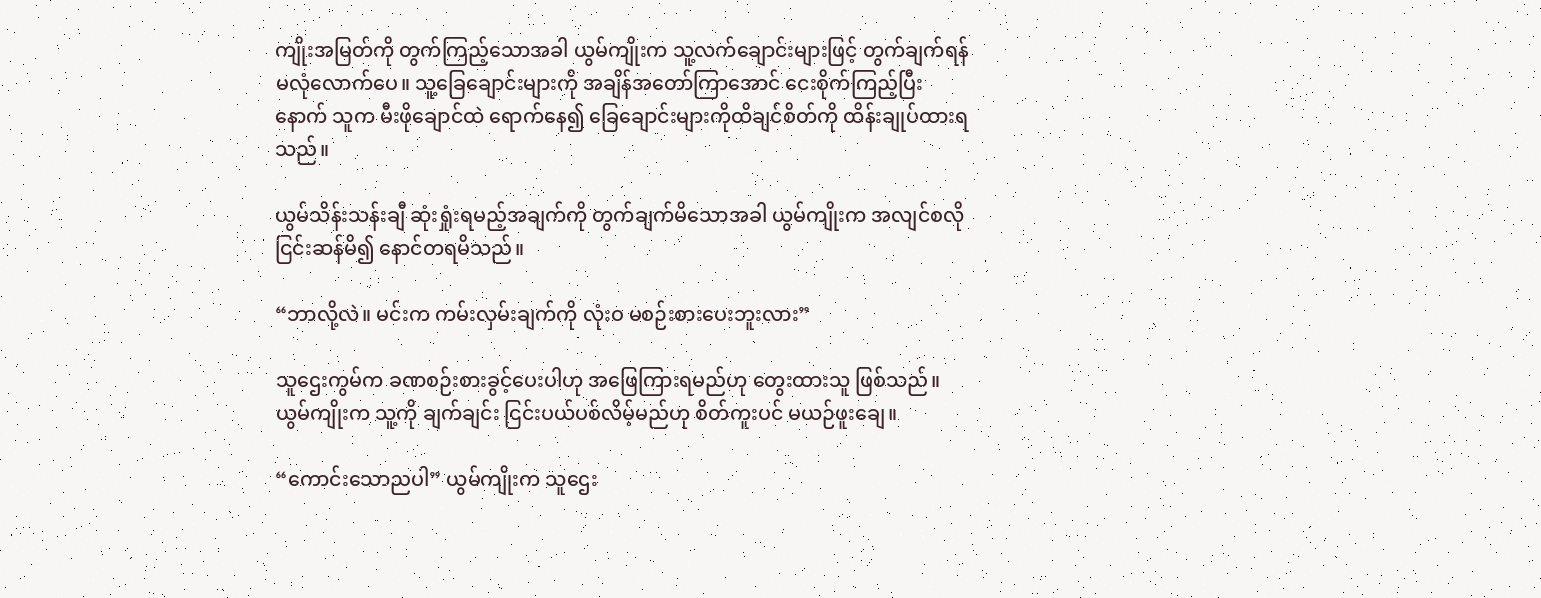ကျိုးအမြတ်ကို တွက်ကြည့်သောအခါ ယွမ်ကျိုးက သူ့လက်ချောင်းများဖြင့် တွက်ချက်ရန်မလုံလောက်ပေ။ သူ့ခြေချောင်းများကို အချိန်အတော်ကြာအောင် ငေးစိုက်ကြည့်ပြီးနောက် သူက မီးဖိုချောင်ထဲ ရောက်နေ၍ ခြေချောင်းများကိုထိချင်စိတ်ကို ထိန်းချုပ်ထားရသည်။

ယွမ်သိန်းသန်းချီ ဆုံးရှုံးရမည့်အချက်ကို တွက်ချက်မိသောအခါ ယွမ်ကျိုးက အလျင်စလို ငြင်းဆန်မိ၍ နောင်တရမိသည်။

“ဘာလို့လဲ။ မင်းက ကမ်းလှမ်းချက်ကို လုံးဝ မစဉ်းစားပေးဘူးလား”

သူဌေးကွမ်က ခဏစဉ်းစားခွင့်ပေးပါဟု အဖြေကြားရမည်ဟု တွေးထားသူ ဖြစ်သည်။ ယွမ်ကျိုးက သူ့ကို ချက်ချင်း ငြင်းပယ်ပစ်လိမ့်မည်ဟု စိတ်ကူးပင် မယဉ်ဖူးချေ။

“ကောင်းသောညပါ” ယွမ်ကျိုးက သူဌေး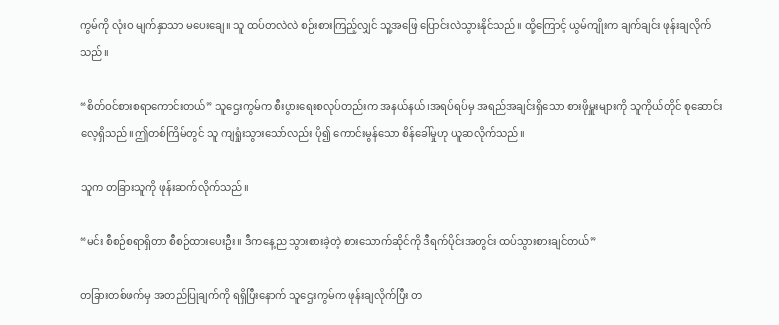ကွမ်ကို လုံးဝ မျက်နှာသာ မပေးချေ။ သူ ထပ်တလဲလဲ စဉ်းစားကြည့်လျှင် သူ့အဖြေ ပြောင်းလဲသွားနိုင်သည်။ ထို့ကြောင့် ယွမ်ကျိုးက ချက်ချင်း ဖုန်းချလိုက်သည်။

“စိတ်ဝင်စားစရာကောင်းတယ်” သူဌေးကွမ်က စီးပွားရေးစလုပ်တည်းက အနယ်နယ်၊အရပ်ရပ်မှ အရည်အချင်းရှိသော စားဖိုမှူးများကို သူကိုယ်တိုင် စုဆောင်းလေ့ရှိသည်။ဤတစ်ကြိမ်တွင် သူ ကျရှုံးသွားသော်လည်း ပို၍ ကောင်းမွန်သော စိန်ခေါ်မှုဟု ယူဆလိုက်သည်။

သူက တခြားသူကို ဖုန်းဆက်လိုက်သည်။

“မင်း စီစဉ်စရာရှိတာ စီစဉ်ထားပေးဦး။ ဒီကနေ့ည သွားစားခဲ့တဲ့ စားသောက်ဆိုင်ကို ဒီရက်ပိုင်းအတွင်း ထပ်သွားစားချင်တယ်”

တခြားတစ်ဖက်မှ အတည်ပြုချက်ကို ရရှိပြီးနောက် သူဌေးကွမ်က ဖုန်းချလိုက်ပြီး တ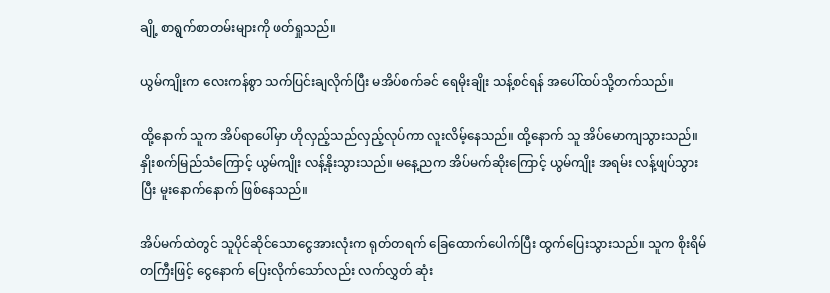ချို့ စာရွက်စာတမ်းများကို ဖတ်ရှုသည်။

ယွမ်ကျိုးက လေးကန်စွာ သက်ပြင်းချလိုက်ပြီး မအိပ်စက်ခင် ရေမိုးချိုး သန့်စင်ရန် အပေါ်ထပ်သို့တက်သည်။

ထို့နောက် သူက အိပ်ရာပေါ်မှာ ဟိုလှည့်သည်လှည့်လုပ်ကာ လူးလိမ့်နေသည်။ ထို့နောက် သူ အိပ်မောကျသွားသည်။ နှိုးစက်မြည်သံကြောင့် ယွမ်ကျိုး လန့်နိုးသွားသည်။ မနေ့ညက အိပ်မက်ဆိုးကြောင့် ယွမ်ကျိုး အရမ်း လန့်ဖျပ်သွားပြီး မူးနောက်နောက် ဖြစ်နေသည်။

အိပ်မက်ထဲတွင် သူပိုင်ဆိုင်သောငွေအားလုံးက ရုတ်တရက် ခြေထောက်ပေါက်ပြီး ထွက်ပြေးသွားသည်။ သူက စိုးရိမ်တကြီးဖြင့် ငွေနောက် ပြေးလိုက်သော်လည်း လက်လွှတ် ဆုံး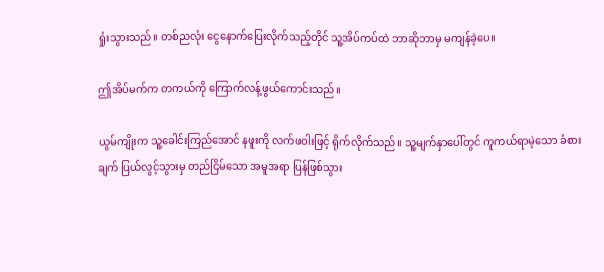ရှုံးသွားသည်။ တစ်ညလုံး ငွေနောက်ပြေးလိုက်သည့်တိုင် သူ့အိပ်ကပ်ထဲ ဘာဆိုဘာမှ မကျန်ခဲ့ပေ။

ဤအိပ်မက်က တကယ်ကို ကြောက်လန့်ဖွယ်ကောင်းသည်။

ယွမ်ကျိုးက သူ့ခေါင်းကြည်အောင် နဖူးကို လက်ဖဝါးဖြင့် ရိုက်လိုက်သည်။ သူ့မျက်နှာပေါ်တွင် ကူကယ်ရာမဲ့သော ခံစားချက် ပြယ်လွင့်သွားမှ တည်ငြိမ်သော အမူအရာ ပြန်ဖြစ်သွား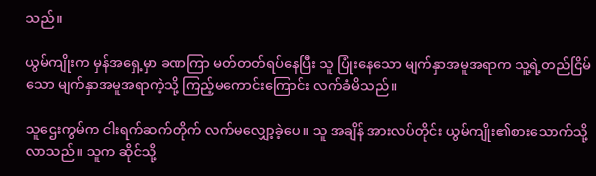သည်။

ယွမ်ကျိုးက မှန်အရှေ့မှာ ခဏကြာ မတ်တတ်ရပ်နေပြီး သူ ပြုံးနေသော မျက်နှာအမူအရာက သူ့ရဲ့တည်ငြိမ်သော မျက်နှာအမူအရာကဲ့သို့ ကြည့်မကောင်းကြောင်း လက်ခံမိသည်။

သူဌေးကွမ်က ငါးရက်ဆက်တိုက် လက်မလျှော့ခဲ့ပေ။ သူ အချိန် အားလပ်တိုင်း ယွမ်ကျိုး၏စားသောက်သို့ လာသည်။ သူက ဆိုင်သို့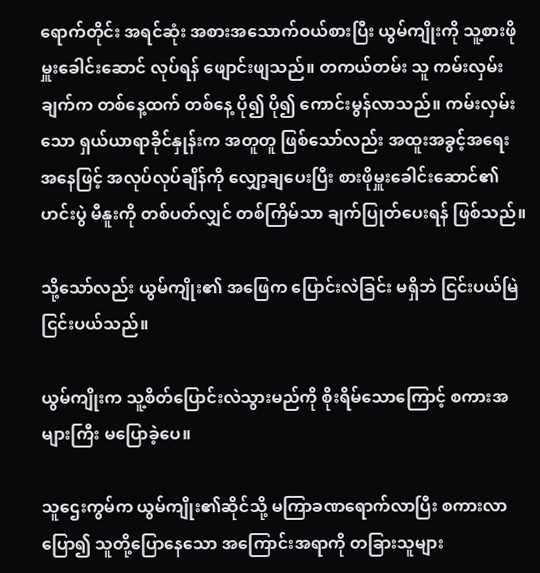ရောက်တိုင်း အရင်ဆုံး အစားအသောက်ဝယ်စားပြီး ယွမ်ကျိုးကို သူ့စားဖိုမှူးခေါင်းဆောင် လုပ်ရန် ဖျောင်းဖျသည်။ တကယ်တမ်း သူ ကမ်းလှမ်းချက်က တစ်နေ့ထက် တစ်နေ့ ပို၍ ပို၍ ကောင်းမွန်လာသည်။ ကမ်းလှမ်းသော ရှယ်ယာရာခိုင်နှုန်းက အတူတူ ဖြစ်သော်လည်း အထူးအခွင့်အရေး အနေဖြင့် အလုပ်လုပ်ချိန်ကို လျှော့ချပေးပြီး စားဖိုမှူးခေါင်းဆောင်၏ ဟင်းပွဲ မီနူးကို တစ်ပတ်လျှင် တစ်ကြိမ်သာ ချက်ပြုတ်ပေးရန် ဖြစ်သည်။

သို့သော်လည်း ယွမ်ကျိုး၏ အဖြေက ပြောင်းလဲခြင်း မရှိဘဲ ငြင်းပယ်မြဲ ငြင်းပယ်သည်။

ယွမ်ကျိုးက သူ့စိတ်ပြောင်းလဲသွားမည်ကို စိုးရိမ်သောကြောင့် စကားအများကြီး မပြောခဲ့ပေ။

သူဌေးကွမ်က ယွမ်ကျိုး၏ဆိုင်သို့ မကြာခဏရောက်လာပြီး စကားလာပြော၍ သူတို့ပြောနေသော အကြောင်းအရာကို တခြားသူများ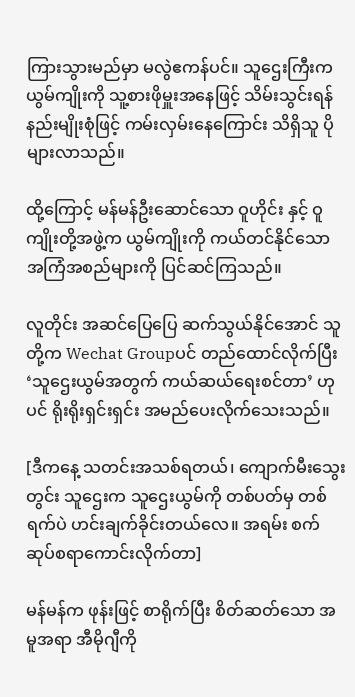ကြားသွားမည်မှာ မလွဲဧကန်ပင်။ သူဌေးကြီးက ယွမ်ကျိုးကို သူ့စားဖိုမှူးအနေဖြင့် သိမ်းသွင်းရန် နည်းမျိုးစုံဖြင့် ကမ်းလှမ်းနေကြောင်း သိရှိသူ ပိုများလာသည်။

ထို့ကြောင့် မန်မန်ဦးဆောင်သော ဝူဟိုင်း နှင့် ဝူကျိုးတို့အဖွဲ့က ယွမ်ကျိုးကို ကယ်တင်နိုင်သော အကြံအစည်များကို ပြင်ဆင်ကြသည်။

လူတိုင်း အဆင်ပြေပြေ ဆက်သွယ်နိုင်အောင် သူတို့က Wechat Groupပင် တည်ထောင်လိုက်ပြီး ‘သူဌေးယွမ်အတွက် ကယ်ဆယ်ရေးစင်တာ’ ဟုပင် ရိုးရိုးရှင်းရှင်း အမည်ပေးလိုက်သေးသည်။

[ဒီကနေ့ သတင်းအသစ်ရတယ်၊ ကျောက်မီးသွေးတွင်း သူဌေးက သူဌေးယွမ်ကို တစ်ပတ်မှ တစ်ရက်ပဲ ဟင်းချက်ခိုင်းတယ်လေ။ အရမ်း စက်ဆုပ်စရာကောင်းလိုက်တာ]

မန်မန်က ဖုန်းဖြင့် စာရိုက်ပြီး စိတ်ဆတ်သော အမူအရာ အီမိုဂျီကို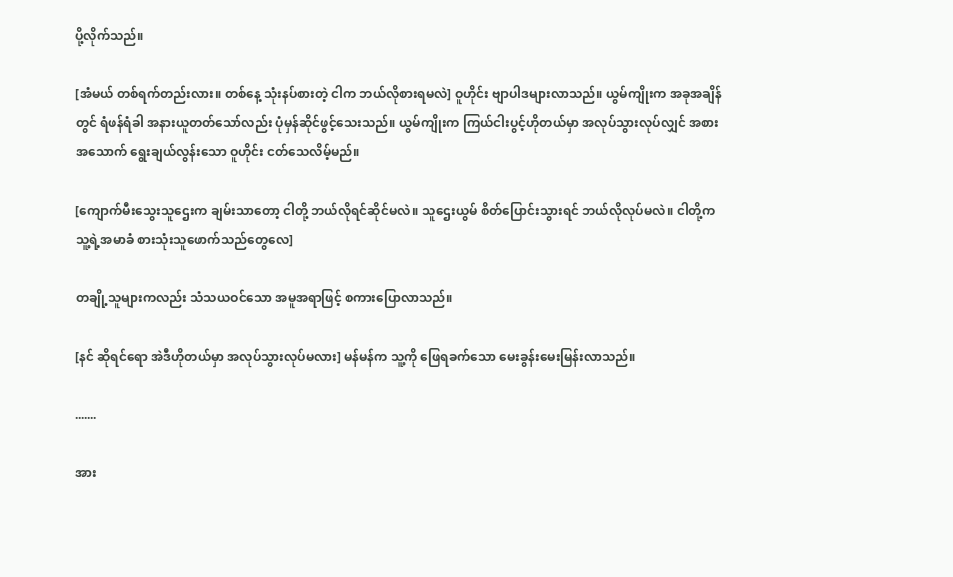ပို့လိုက်သည်။

[အံမယ် တစ်ရက်တည်းလား။ တစ်နေ့ သုံးနပ်စားတဲ့ ငါက ဘယ်လိုစားရမလဲ] ဝူဟိုင်း ဗျာပါဒများလာသည်။ ယွမ်ကျိုးက အခုအချိန်တွင် ရံဖန်ရံခါ အနားယူတတ်သော်လည်း ပုံမှန်ဆိုင်ဖွင့်သေးသည်။ ယွမ်ကျိုးက ကြယ်ငါးပွင့်ဟိုတယ်မှာ အလုပ်သွားလုပ်လျှင် အစားအသောက် ရွေးချယ်လွန်းသော ဝူဟိုင်း ငတ်သေလိမ့်မည်။

[ကျောက်မီးသွေးသူဌေးက ချမ်းသာတော့ ငါတို့ ဘယ်လိုရင်ဆိုင်မလဲ။ သူဌေးယွမ် စိတ်ပြောင်းသွားရင် ဘယ်လိုလုပ်မလဲ။ ငါတို့က သူ့ရဲ့အမာခံ စားသုံးသူဖောက်သည်တွေလေ]

တချို့သူများကလည်း သံသယဝင်သော အမူအရာဖြင့် စကားပြောလာသည်။

[နင် ဆိုရင်ရော အဲဒီဟိုတယ်မှာ အလုပ်သွားလုပ်မလား] မန်မန်က သူ့ကို ဖြေရခက်သော မေးခွန်းမေးမြန်းလာသည်။

.......

အား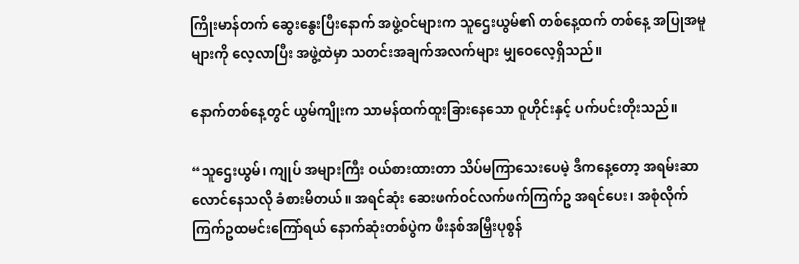ကြိုးမာန်တက် ဆွေးနွေးပြီးနောက် အဖွဲ့ဝင်များက သူဌေးယွမ်၏ တစ်နေ့ထက် တစ်နေ့ အပြုအမူများကို လေ့လာပြီး အဖွဲ့ထဲမှာ သတင်းအချက်အလက်များ မျှဝေလေ့ရှိသည်။

နောက်တစ်နေ့တွင် ယွမ်ကျိုးက သာမန်ထက်ထူးခြားနေသော ဝူဟိုင်းနှင့် ပက်ပင်းတိုးသည်။

“သူဌေးယွမ်၊ ကျုပ် အများကြီး ဝယ်စားထားတာ သိပ်မကြာသေးပေမဲ့ ဒီကနေ့တော့ အရမ်းဆာလောင်နေသလို ခံစားမိတယ်။ အရင်ဆုံး ဆေးဖက်ဝင်လက်ဖက်ကြက်ဥ အရင်ပေး၊ အစုံလိုက်ကြက်ဥထမင်းကြော်ရယ် နောက်ဆုံးတစ်ပွဲက ဖီးနစ်အမြှီးပုစွန်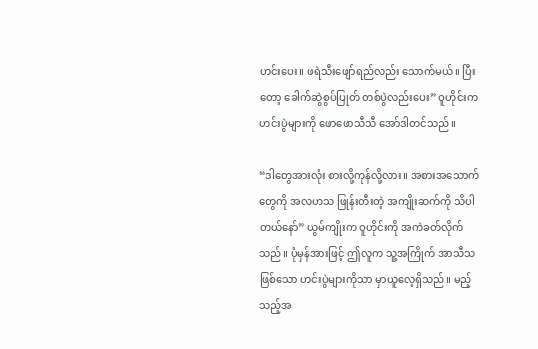ဟင်းပေး။ ဖရဲသီးဖျော်ရည်လည်း သောက်မယ်။ ပြီးတော့ ခေါက်ဆွဲစွပ်ပြုတ် တစ်ပွဲလည်းပေး” ဝူဟိုင်းက ဟင်းပွဲများကို ဖောဖောသီသီ အော်ဒါတင်သည်။

“ဒါတွေအားလုံး စားလို့ကုန်လို့လား။ အစားအသောက်တွေကို အလဟသ ဖြုန်းတီးတဲ့ အကျိုးဆက်ကို သိပါတယ်နော်” ယွမ်ကျိုးက ဝူဟိုင်းကို အကဲခတ်လိုက်သည်။ ပုံမှန်အားဖြင့် ဤလူက သူ့အကြိုက် အာသီသ ဖြစ်သော ဟင်းပွဲများကိုသာ မှာယူလေ့ရှိသည်။ မည့်သည့်အ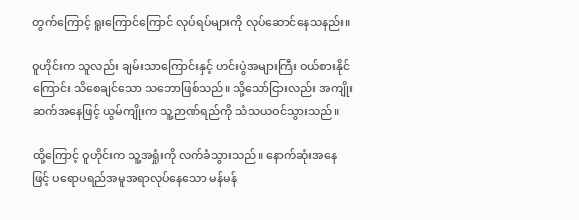တွက်ကြောင့် ရူးကြောင်ကြောင် လုပ်ရပ်များကို လုပ်ဆောင်နေသနည်း။

ဝူဟိုင်းက သူလည်း ချမ်းသာကြောင်းနှင့် ဟင်းပွဲအများကြီး ဝယ်စားနိုင်ကြောင်း သိစေချင်သော သဘောဖြစ်သည်။ သို့သော်ငြားလည်း အကျိုးဆက်အနေဖြင့် ယွမ်ကျိုးက သူ့ဉာဏ်ရည်ကို သံသယဝင်သွားသည်။

ထို့ကြောင့် ဝူဟိုင်းက သူ့အရှုံးကို လက်ခံသွားသည်။ နောက်ဆုံးအနေဖြင့် ပရောပရည်အမူအရာလုပ်နေသော မန်မန်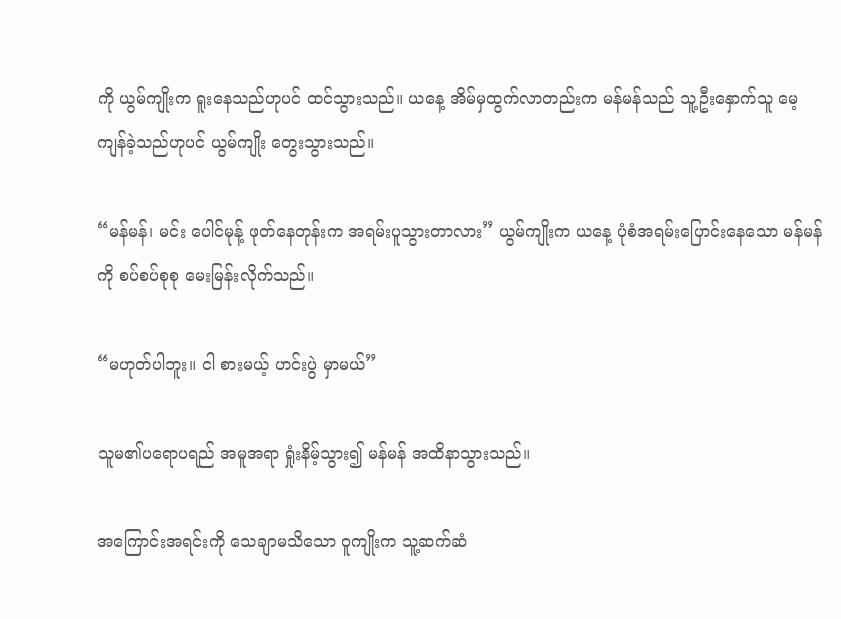ကို ယွမ်ကျိုးက ရူးနေသည်ဟုပင် ထင်သွားသည်။ ယနေ့ အိမ်မှထွက်လာတည်းက မန်မန်သည် သူ့ဦးနှောက်သူ မေ့ကျန်ခဲ့သည်ဟုပင် ယွမ်ကျိုး တွေးသွားသည်။

“မန်မန်၊ မင်း ပေါင်မုန့် ဖုတ်နေတုန်းက အရမ်းပူသွားတာလား” ယွမ်ကျိုးက ယနေ့ ပုံစံအရမ်းပြောင်းနေသော မန်မန်ကို စပ်စပ်စုစု မေးမြန်းလိုက်သည်။

“မဟုတ်ပါဘူး။ ငါ စားမယ့် ဟင်းပွဲ မှာမယ်”

သူမ၏ပရောပရည် အမူအရာ ရှုံးနိမ့်သွား၍ မန်မန် အထိနာသွားသည်။

အကြောင်းအရင်းကို သေချာမသိသော ဝူကျိုးက သူ့ဆက်ဆံ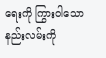ရေးကို ကြွားဝါသော နည်းလမ်းကို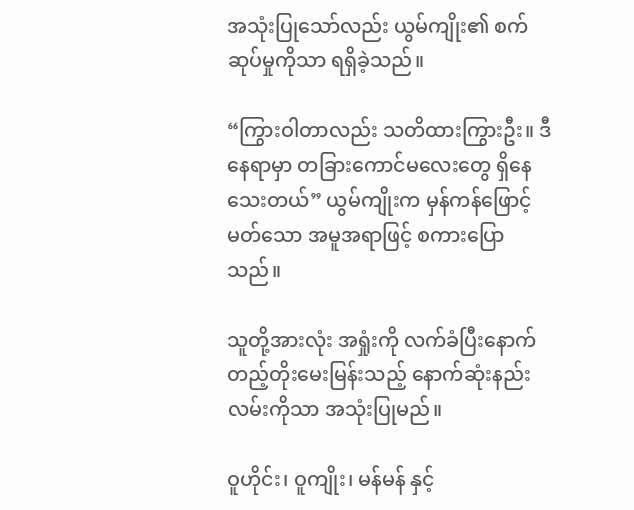အသုံးပြုသော်လည်း ယွမ်ကျိုး၏ စက်ဆုပ်မှုကိုသာ ရရှိခဲ့သည်။

“ကြွားဝါတာလည်း သတိထားကြွားဦး။ ဒီနေရာမှာ တခြားကောင်မလေးတွေ ရှိနေသေးတယ်” ယွမ်ကျိုးက မှန်ကန်ဖြောင့်မတ်သော အမူအရာဖြင့် စကားပြောသည်။

သူတို့အားလုံး အရှုံးကို လက်ခံပြီးနောက် တည့်တိုးမေးမြန်းသည့် နောက်ဆုံးနည်းလမ်းကိုသာ အသုံးပြုမည်။

ဝူဟိုင်း၊ ဝူကျိုး၊ မန်မန် နှင့်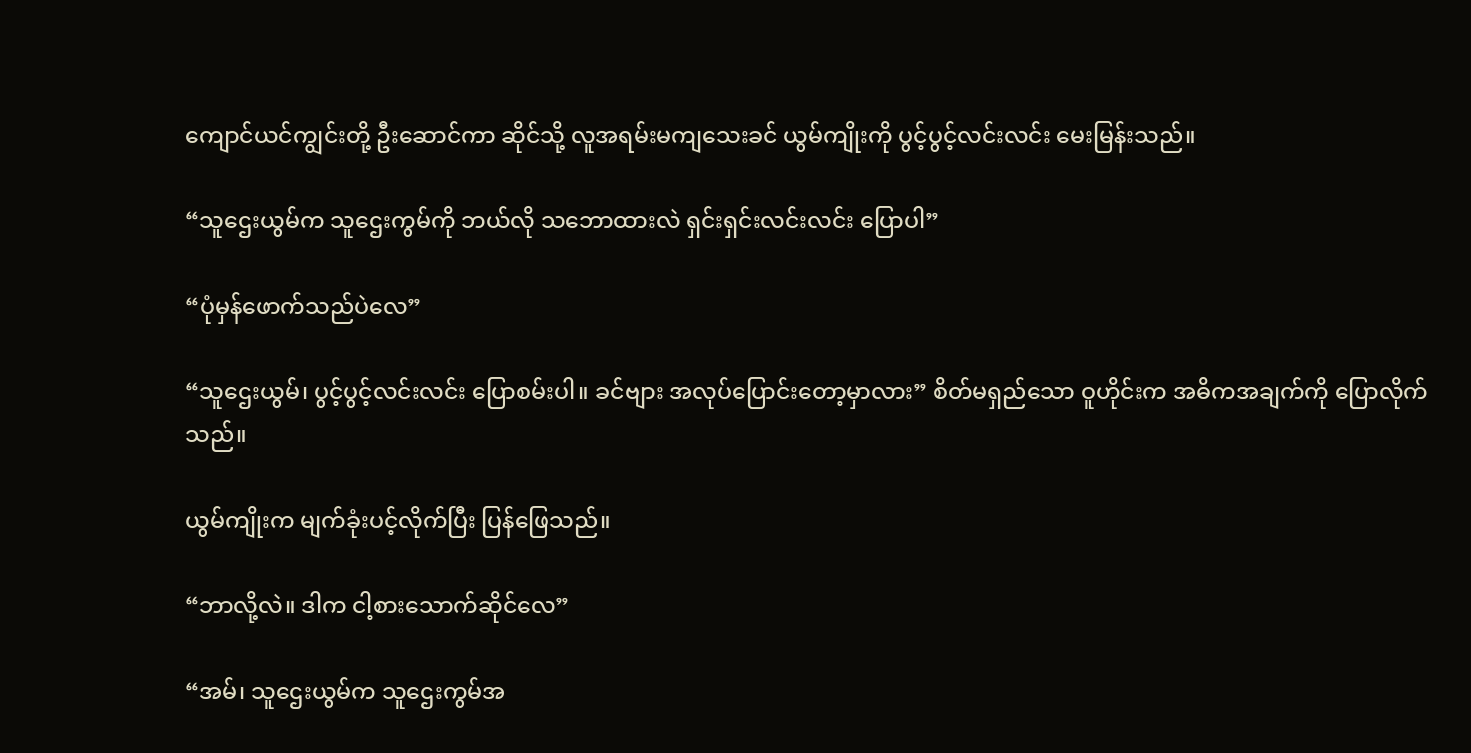ကျောင်ယင်ကျွင်းတို့ ဦးဆောင်ကာ ဆိုင်သို့ လူအရမ်းမကျသေးခင် ယွမ်ကျိုးကို ပွင့်ပွင့်လင်းလင်း မေးမြန်းသည်။

“သူဌေးယွမ်က သူဌေးကွမ်ကို ဘယ်လို သဘောထားလဲ ရှင်းရှင်းလင်းလင်း ပြောပါ”

“ပုံမှန်ဖောက်သည်ပဲလေ”

“သူဌေးယွမ်၊ ပွင့်ပွင့်လင်းလင်း ပြောစမ်းပါ။ ခင်ဗျား အလုပ်ပြောင်းတော့မှာလား” စိတ်မရှည်သော ဝူဟိုင်းက အဓိကအချက်ကို ပြောလိုက်သည်။

ယွမ်ကျိုးက မျက်ခုံးပင့်လိုက်ပြီး ပြန်ဖြေသည်။

“ဘာလို့လဲ။ ဒါက ငါ့စားသောက်ဆိုင်လေ”

“အမ်၊ သူဌေးယွမ်က သူဌေးကွမ်အ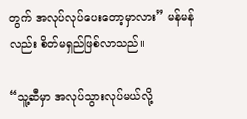တွက် အလုပ်လုပ်ပေးတော့မှာလား” မန်မန်လည်း စိတ်မရှည်ဖြစ်လာသည်။

“သူ့ဆီမှာ အလုပ်သွားလုပ်မယ်လို့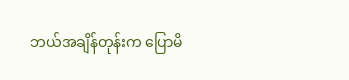ဘယ်အချိန်တုန်းက ပြောမိ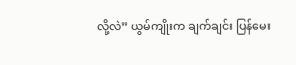လို့လဲ” ယွမ်ကျိုးက ချက်ချင်း ပြန်မေး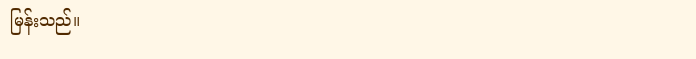မြန်းသည်။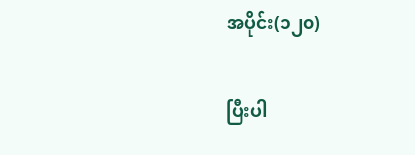အပိုင်း(၁၂၀)

ပြီးပါ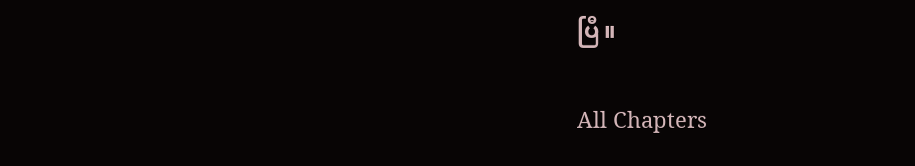ပြီ။

All Chapters